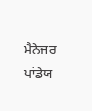ਮੈਨੇਜਰ ਪਾਂਡੇਯ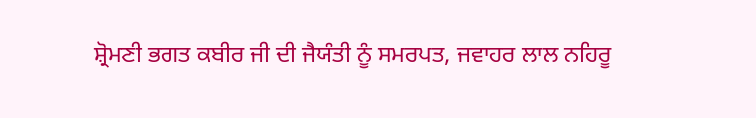ਸ਼੍ਰੋਮਣੀ ਭਗਤ ਕਬੀਰ ਜੀ ਦੀ ਜੈਯੰਤੀ ਨੂੰ ਸਮਰਪਤ, ਜਵਾਹਰ ਲਾਲ ਨਹਿਰੂ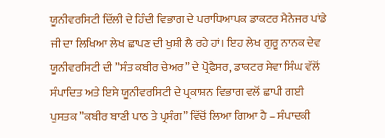ਯੂਨੀਵਰਸਿਟੀ ਦਿੱਲੀ ਦੇ ਹਿੰਦੀ ਵਿਭਾਗ ਦੇ ਪਰਾਧਿਆਪਕ ਡਾਕਟਰ ਮੈਨੇਜਰ ਪਾਂਡੇ ਜੀ ਦਾ ਲਿਖਿਆ ਲੇਖ ਛਾਪਣ ਦੀ ਖੁਸ਼ੀ ਲੈ ਰਹੇ ਹਾਂ। ਇਹ ਲੇਖ ਗੁਰੂ ਨਾਨਕ ਦੇਵ ਯੂਨੀਵਰਸਿਟੀ ਦੀ ”ਸੰਤ ਕਬੀਰ ਚੇਅਰ” ਦੇ ਪ੍ਰੋਫੈਸਰ, ਡਾਕਟਰ ਸੇਵਾ ਸਿੰਘ ਵੱਲੋਂ ਸੰਪਾਦਿਤ ਅਤੇ ਇਸੇ ਯੂਨੀਵਰਸਿਟੀ ਦੇ ਪ੍ਰਕਾਸ਼ਨ ਵਿਭਾਗ ਵਲੋਂ ਛਾਪੀ ਗਈ ਪੁਸਤਕ ”ਕਬੀਰ ਬਾਣੀ ਪਾਠ ਤੇ ਪ੍ਰਸੰਗ” ਵਿੱਚੋਂ ਲਿਆ ਗਿਆ ਹੈ – ਸੰਪਾਦਕੀ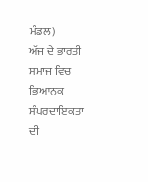ਮੰਡਲ)
ਅੱਜ ਦੇ ਭਾਰਤੀ ਸਮਾਜ ਵਿਚ ਭਿਆਨਕ ਸੰਪਰਦਾਇਕਤਾ ਦੀ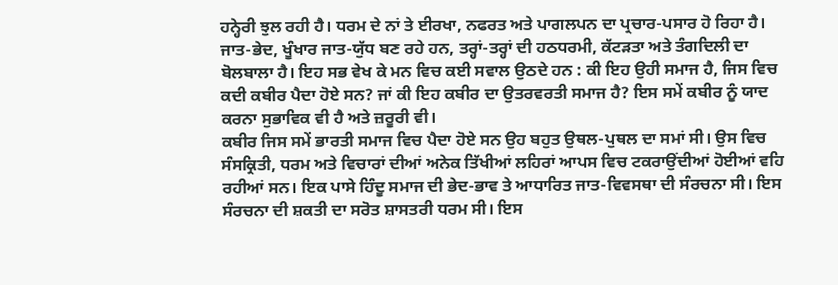ਹਨ੍ਹੇਰੀ ਝੁਲ ਰਹੀ ਹੈ। ਧਰਮ ਦੇ ਨਾਂ ਤੇ ਈਰਖਾ, ਨਫਰਤ ਅਤੇ ਪਾਗਲਪਨ ਦਾ ਪ੍ਰਚਾਰ-ਪਸਾਰ ਹੋ ਰਿਹਾ ਹੈ। ਜਾਤ-ਭੇਦ, ਖੂੰਖਾਰ ਜਾਤ-ਯੁੱਧ ਬਣ ਰਹੇ ਹਨ, ਤਰ੍ਹਾਂ-ਤਰ੍ਹਾਂ ਦੀ ਹਠਧਰਮੀ, ਕੱਟੜਤਾ ਅਤੇ ਤੰਗਦਿਲੀ ਦਾ ਬੋਲਬਾਲਾ ਹੈ। ਇਹ ਸਭ ਵੇਖ ਕੇ ਮਨ ਵਿਚ ਕਈ ਸਵਾਲ ਉਠਦੇ ਹਨ : ਕੀ ਇਹ ਉਹੀ ਸਮਾਜ ਹੈ, ਜਿਸ ਵਿਚ ਕਦੀ ਕਬੀਰ ਪੈਦਾ ਹੋਏ ਸਨ? ਜਾਂ ਕੀ ਇਹ ਕਬੀਰ ਦਾ ਉਤਰਵਰਤੀ ਸਮਾਜ ਹੈ? ਇਸ ਸਮੇਂ ਕਬੀਰ ਨੂੰ ਯਾਦ ਕਰਨਾ ਸੁਭਾਵਿਕ ਵੀ ਹੈ ਅਤੇ ਜ਼ਰੂਰੀ ਵੀ।
ਕਬੀਰ ਜਿਸ ਸਮੇਂ ਭਾਰਤੀ ਸਮਾਜ ਵਿਚ ਪੈਦਾ ਹੋਏ ਸਨ ਉਹ ਬਹੁਤ ਉਥਲ-ਪੁਥਲ ਦਾ ਸਮਾਂ ਸੀ। ਉਸ ਵਿਚ ਸੰਸਕ੍ਰਿਤੀ, ਧਰਮ ਅਤੇ ਵਿਚਾਰਾਂ ਦੀਆਂ ਅਨੇਕ ਤਿੱਖੀਆਂ ਲਹਿਰਾਂ ਆਪਸ ਵਿਚ ਟਕਰਾਉਂਦੀਆਂ ਹੋਈਆਂ ਵਹਿ ਰਹੀਆਂ ਸਨ। ਇਕ ਪਾਸੇ ਹਿੰਦੂ ਸਮਾਜ ਦੀ ਭੇਦ-ਭਾਵ ਤੇ ਆਧਾਰਿਤ ਜਾਤ-ਵਿਵਸਥਾ ਦੀ ਸੰਰਚਨਾ ਸੀ। ਇਸ ਸੰਰਚਨਾ ਦੀ ਸ਼ਕਤੀ ਦਾ ਸਰੋਤ ਸ਼ਾਸਤਰੀ ਧਰਮ ਸੀ। ਇਸ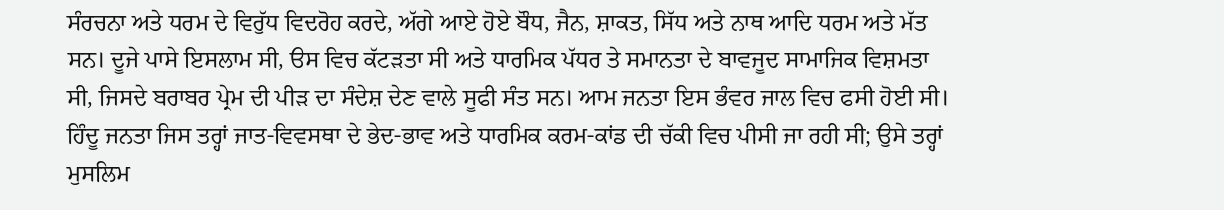ਸੰਰਚਨਾ ਅਤੇ ਧਰਮ ਦੇ ਵਿਰੁੱਧ ਵਿਦਰੋਹ ਕਰਦੇ, ਅੱਗੇ ਆਏ ਹੋਏ ਬੌਧ, ਜੈਨ, ਸ਼ਾਕਤ, ਸਿੱਧ ਅਤੇ ਨਾਥ ਆਦਿ ਧਰਮ ਅਤੇ ਮੱਤ ਸਨ। ਦੂਜੇ ਪਾਸੇ ਇਸਲਾਮ ਸੀ, ੳਸ ਵਿਚ ਕੱਟੜਤਾ ਸੀ ਅਤੇ ਧਾਰਮਿਕ ਪੱਧਰ ਤੇ ਸਮਾਨਤਾ ਦੇ ਬਾਵਜੂਦ ਸਾਮਾਜਿਕ ਵਿਸ਼ਮਤਾ ਸੀ, ਜਿਸਦੇ ਬਰਾਬਰ ਪ੍ਰੇਮ ਦੀ ਪੀੜ ਦਾ ਸੰਦੇਸ਼ ਦੇਣ ਵਾਲੇ ਸੂਫੀ ਸੰਤ ਸਨ। ਆਮ ਜਨਤਾ ਇਸ ਭੰਵਰ ਜਾਲ ਵਿਚ ਫਸੀ ਹੋਈ ਸੀ। ਹਿੰਦੂ ਜਨਤਾ ਜਿਸ ਤਰ੍ਹਾਂ ਜਾਤ-ਵਿਵਸਥਾ ਦੇ ਭੇਦ-ਭਾਵ ਅਤੇ ਧਾਰਮਿਕ ਕਰਮ-ਕਾਂਡ ਦੀ ਚੱਕੀ ਵਿਚ ਪੀਸੀ ਜਾ ਰਹੀ ਸੀ; ਉਸੇ ਤਰ੍ਹਾਂ ਮੁਸਲਿਮ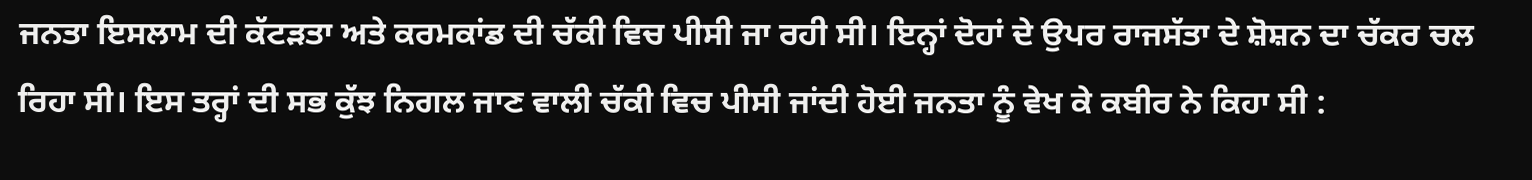ਜਨਤਾ ਇਸਲਾਮ ਦੀ ਕੱਟੜਤਾ ਅਤੇ ਕਰਮਕਾਂਡ ਦੀ ਚੱਕੀ ਵਿਚ ਪੀਸੀ ਜਾ ਰਹੀ ਸੀ। ਇਨ੍ਹਾਂ ਦੋਹਾਂ ਦੇ ਉਪਰ ਰਾਜਸੱਤਾ ਦੇ ਸ਼ੋਸ਼ਨ ਦਾ ਚੱਕਰ ਚਲ ਰਿਹਾ ਸੀ। ਇਸ ਤਰ੍ਹਾਂ ਦੀ ਸਭ ਕੁੱਝ ਨਿਗਲ ਜਾਣ ਵਾਲੀ ਚੱਕੀ ਵਿਚ ਪੀਸੀ ਜਾਂਦੀ ਹੋਈ ਜਨਤਾ ਨੂੰ ਵੇਖ ਕੇ ਕਬੀਰ ਨੇ ਕਿਹਾ ਸੀ :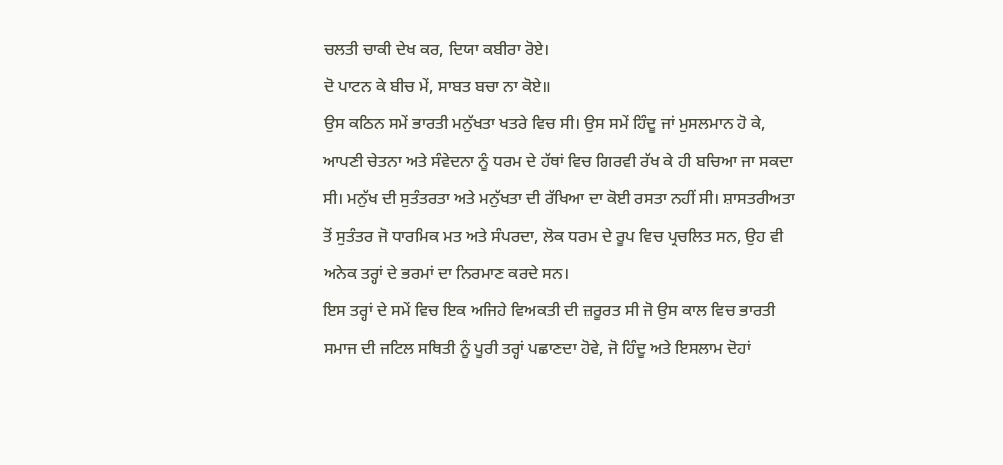ਚਲਤੀ ਚਾਕੀ ਦੇਖ ਕਰ, ਦਿਯਾ ਕਬੀਰਾ ਰੋਏ।
ਦੋ ਪਾਟਨ ਕੇ ਬੀਚ ਮੇਂ, ਸਾਬਤ ਬਚਾ ਨਾ ਕੋਏ॥
ਉਸ ਕਠਿਨ ਸਮੇਂ ਭਾਰਤੀ ਮਨੁੱਖਤਾ ਖਤਰੇ ਵਿਚ ਸੀ। ਉਸ ਸਮੇਂ ਹਿੰਦੂ ਜਾਂ ਮੁਸਲਮਾਨ ਹੋ ਕੇ, ਆਪਣੀ ਚੇਤਨਾ ਅਤੇ ਸੰਵੇਦਨਾ ਨੂੰ ਧਰਮ ਦੇ ਹੱਥਾਂ ਵਿਚ ਗਿਰਵੀ ਰੱਖ ਕੇ ਹੀ ਬਚਿਆ ਜਾ ਸਕਦਾ ਸੀ। ਮਨੁੱਖ ਦੀ ਸੁਤੰਤਰਤਾ ਅਤੇ ਮਨੁੱਖਤਾ ਦੀ ਰੱਖਿਆ ਦਾ ਕੋਈ ਰਸਤਾ ਨਹੀਂ ਸੀ। ਸ਼ਾਸਤਰੀਅਤਾ ਤੋਂ ਸੁਤੰਤਰ ਜੋ ਧਾਰਮਿਕ ਮਤ ਅਤੇ ਸੰਪਰਦਾ, ਲੋਕ ਧਰਮ ਦੇ ਰੂਪ ਵਿਚ ਪ੍ਰਚਲਿਤ ਸਨ, ਉਹ ਵੀ ਅਨੇਕ ਤਰ੍ਹਾਂ ਦੇ ਭਰਮਾਂ ਦਾ ਨਿਰਮਾਣ ਕਰਦੇ ਸਨ।
ਇਸ ਤਰ੍ਹਾਂ ਦੇ ਸਮੇਂ ਵਿਚ ਇਕ ਅਜਿਹੇ ਵਿਅਕਤੀ ਦੀ ਜ਼ਰੂਰਤ ਸੀ ਜੋ ਉਸ ਕਾਲ ਵਿਚ ਭਾਰਤੀ ਸਮਾਜ ਦੀ ਜਟਿਲ ਸਥਿਤੀ ਨੂੰ ਪੂਰੀ ਤਰ੍ਹਾਂ ਪਛਾਣਦਾ ਹੋਵੇ, ਜੋ ਹਿੰਦੂ ਅਤੇ ਇਸਲਾਮ ਦੋਹਾਂ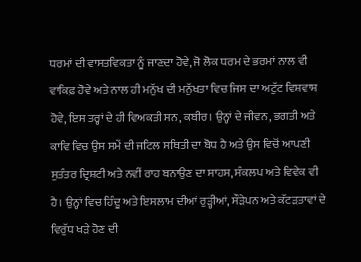ਧਰਮਾਂ ਦੀ ਵਾਸਤਵਿਕਤਾ ਨੂੰ ਜਾਣਦਾ ਹੋਵੇ, ਜੋ ਲੋਕ ਧਰਮ ਦੇ ਭਰਮਾਂ ਨਾਲ ਵੀ ਵਾਕਿਫ਼ ਹੋਵੇ ਅਤੇ ਨਾਲ ਹੀ ਮਨੁੱਖ ਦੀ ਮਨੁੱਖਤਾ ਵਿਚ ਜਿਸ ਦਾ ਅਟੁੱਟ ਵਿਸ਼ਵਾਸ਼ ਹੋਵੇ, ਇਸ ਤਰ੍ਹਾਂ ਦੇ ਹੀ ਵਿਅਕਤੀ ਸਨ, ਕਬੀਰ। ਉਨ੍ਹਾਂ ਦੇ ਜੀਵਨ, ਭਗਤੀ ਅਤੇ ਕਾਵਿ ਵਿਚ ਉਸ ਸਮੇਂ ਦੀ ਜਟਿਲ ਸਥਿਤੀ ਦਾ ਬੋਧ ਹੈ ਅਤੇ ਉਸ ਵਿਚੋਂ ਆਪਣੀ ਸੁਤੰਤਰ ਦ੍ਰਿਸ਼ਟੀ ਅਤੇ ਨਵੀਂ ਰਾਹ ਬਨਾਉਣ ਦਾ ਸਾਹਸ, ਸੰਕਲਪ ਅਤੇ ਵਿਵੇਕ ਵੀ ਹੈ। ਉਨ੍ਹਾਂ ਵਿਚ ਹਿੰਦੂ ਅਤੇ ਇਸਲਾਮ ਦੀਆਂ ਰੁੜ੍ਹੀਆਂ, ਸੌੜੇਪਨ ਅਤੇ ਕੱਟੜਤਾਵਾਂ ਦੇ ਵਿਰੁੱਧ ਖੜੇ ਹੋਣ ਦੀ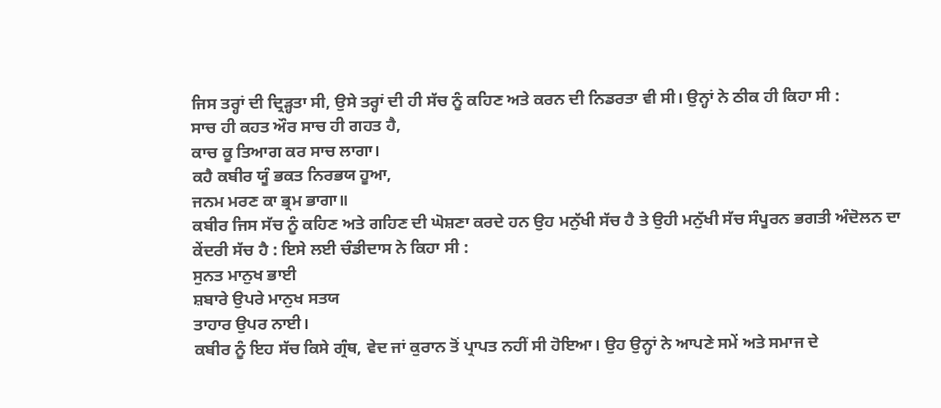ਜਿਸ ਤਰ੍ਹਾਂ ਦੀ ਦ੍ਰਿੜ੍ਹਤਾ ਸੀ, ਉਸੇ ਤਰ੍ਹਾਂ ਦੀ ਹੀ ਸੱਚ ਨੂੰ ਕਹਿਣ ਅਤੇ ਕਰਨ ਦੀ ਨਿਡਰਤਾ ਵੀ ਸੀ। ਉਨ੍ਹਾਂ ਨੇ ਠੀਕ ਹੀ ਕਿਹਾ ਸੀ :
ਸਾਚ ਹੀ ਕਹਤ ਔਰ ਸਾਚ ਹੀ ਗਹਤ ਹੈ,
ਕਾਚ ਕੂ ਤਿਆਗ ਕਰ ਸਾਚ ਲਾਗਾ।
ਕਹੈ ਕਬੀਰ ਯੂੰ ਭਕਤ ਨਿਰਭਯ ਹੂਆ,
ਜਨਮ ਮਰਣ ਕਾ ਭ੍ਰਮ ਭਾਗਾ॥
ਕਬੀਰ ਜਿਸ ਸੱਚ ਨੂੰ ਕਹਿਣ ਅਤੇ ਗਹਿਣ ਦੀ ਘੋਸ਼ਣਾ ਕਰਦੇ ਹਨ ਉਹ ਮਨੁੱਖੀ ਸੱਚ ਹੈ ਤੇ ਉਹੀ ਮਨੁੱਖੀ ਸੱਚ ਸੰਪੂਰਨ ਭਗਤੀ ਅੰਦੋਲਨ ਦਾ ਕੇਂਦਰੀ ਸੱਚ ਹੈ : ਇਸੇ ਲਈ ਚੰਡੀਦਾਸ ਨੇ ਕਿਹਾ ਸੀ :
ਸੁਨਤ ਮਾਨੁਖ ਭਾਈ
ਸ਼ਬਾਰੇ ਉਪਰੇ ਮਾਨੁਖ ਸਤਯ
ਤਾਹਾਰ ਉਪਰ ਨਾਈ।
ਕਬੀਰ ਨੂੰ ਇਹ ਸੱਚ ਕਿਸੇ ਗ੍ਰੰਥ, ਵੇਦ ਜਾਂ ਕੁਰਾਨ ਤੋਂ ਪ੍ਰਾਪਤ ਨਹੀਂ ਸੀ ਹੋਇਆ। ਉਹ ਉਨ੍ਹਾਂ ਨੇ ਆਪਣੇ ਸਮੇਂ ਅਤੇ ਸਮਾਜ ਦੇ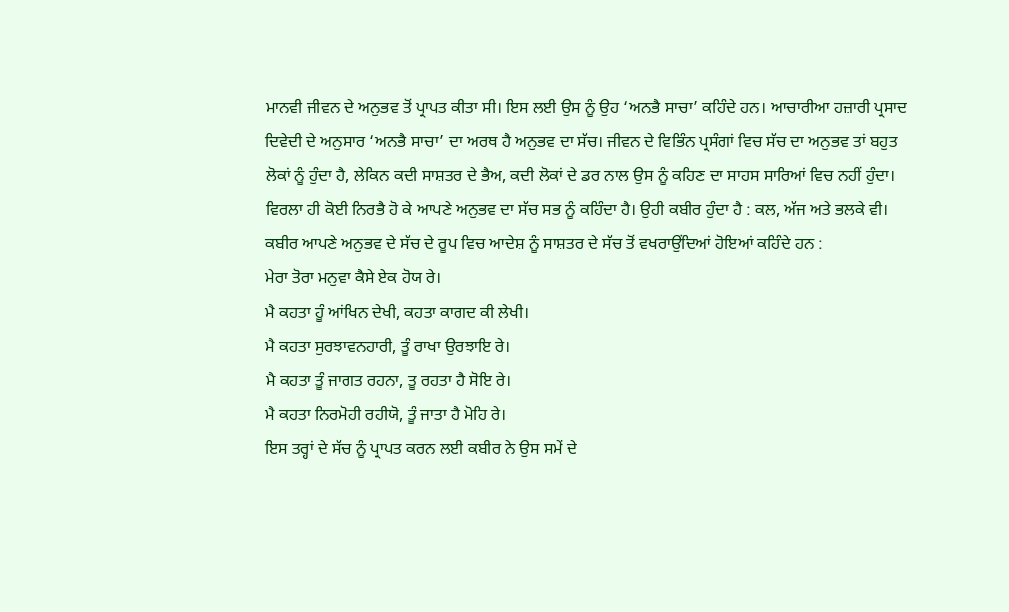ਮਾਨਵੀ ਜੀਵਨ ਦੇ ਅਨੁਭਵ ਤੋਂ ਪ੍ਰਾਪਤ ਕੀਤਾ ਸੀ। ਇਸ ਲਈ ਉਸ ਨੂੰ ਉਹ ‘ਅਨਭੈ ਸਾਚਾ’ ਕਹਿੰਦੇ ਹਨ। ਆਚਾਰੀਆ ਹਜ਼ਾਰੀ ਪ੍ਰਸਾਦ ਦਿਵੇਦੀ ਦੇ ਅਨੁਸਾਰ ‘ਅਨਭੈ ਸਾਚਾ’ ਦਾ ਅਰਥ ਹੈ ਅਨੁਭਵ ਦਾ ਸੱਚ। ਜੀਵਨ ਦੇ ਵਿਭਿੰਨ ਪ੍ਰਸੰਗਾਂ ਵਿਚ ਸੱਚ ਦਾ ਅਨੁਭਵ ਤਾਂ ਬਹੁਤ ਲੋਕਾਂ ਨੂੰ ਹੁੰਦਾ ਹੈ, ਲੇਕਿਨ ਕਦੀ ਸਾਸ਼ਤਰ ਦੇ ਭੈਅ, ਕਦੀ ਲੋਕਾਂ ਦੇ ਡਰ ਨਾਲ ਉਸ ਨੂੰ ਕਹਿਣ ਦਾ ਸਾਹਸ ਸਾਰਿਆਂ ਵਿਚ ਨਹੀਂ ਹੁੰਦਾ। ਵਿਰਲਾ ਹੀ ਕੋਈ ਨਿਰਭੈ ਹੋ ਕੇ ਆਪਣੇ ਅਨੁਭਵ ਦਾ ਸੱਚ ਸਭ ਨੂੰ ਕਹਿੰਦਾ ਹੈ। ਉਹੀ ਕਬੀਰ ਹੁੰਦਾ ਹੈ : ਕਲ, ਅੱਜ ਅਤੇ ਭਲਕੇ ਵੀ।
ਕਬੀਰ ਆਪਣੇ ਅਨੁਭਵ ਦੇ ਸੱਚ ਦੇ ਰੂਪ ਵਿਚ ਆਦੇਸ਼ ਨੂੰ ਸਾਸ਼ਤਰ ਦੇ ਸੱਚ ਤੋਂ ਵਖਰਾਉਂਦਿਆਂ ਹੋਇਆਂ ਕਹਿੰਦੇ ਹਨ :
ਮੇਰਾ ਤੋਰਾ ਮਨੁਵਾ ਕੈਸੇ ਏਕ ਹੋਯ ਰੇ।
ਮੈ ਕਹਤਾ ਹੂੰ ਆਂਖਿਨ ਦੇਖੀ, ਕਹਤਾ ਕਾਗਦ ਕੀ ਲੇਖੀ।
ਮੈ ਕਹਤਾ ਸੁਰਝਾਵਨਹਾਰੀ, ਤੂੰ ਰਾਖਾ ਉਰਝਾਇ ਰੇ।
ਮੈ ਕਹਤਾ ਤੂੰ ਜਾਗਤ ਰਹਨਾ, ਤੂ ਰਹਤਾ ਹੈ ਸੋਇ ਰੇ।
ਮੈ ਕਹਤਾ ਨਿਰਮੋਹੀ ਰਹੀਯੋ, ਤੂੰ ਜਾਤਾ ਹੈ ਮੋਹਿ ਰੇ।
ਇਸ ਤਰ੍ਹਾਂ ਦੇ ਸੱਚ ਨੂੰ ਪ੍ਰਾਪਤ ਕਰਨ ਲਈ ਕਬੀਰ ਨੇ ਉਸ ਸਮੇਂ ਦੇ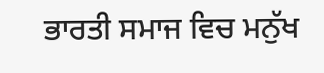ਭਾਰਤੀ ਸਮਾਜ ਵਿਚ ਮਨੁੱਖ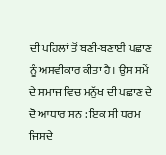ਦੀ ਪਹਿਲਾਂ ਤੋਂ ਬਣੀ-ਬਣਾਈ ਪਛਾਣ ਨੂੰ ਅਸਵੀਕਾਰ ਕੀਤਾ ਹੈ। ਉਸ ਸਮੇਂ ਦੇ ਸਮਾਜ ਵਿਚ ਮਨੁੱਖ ਦੀ ਪਛਾਣ ਦੇ ਦੋ ਆਧਾਰ ਸਨ : ਇਕ ਸੀ ਧਰਮ ਜਿਸਦੇ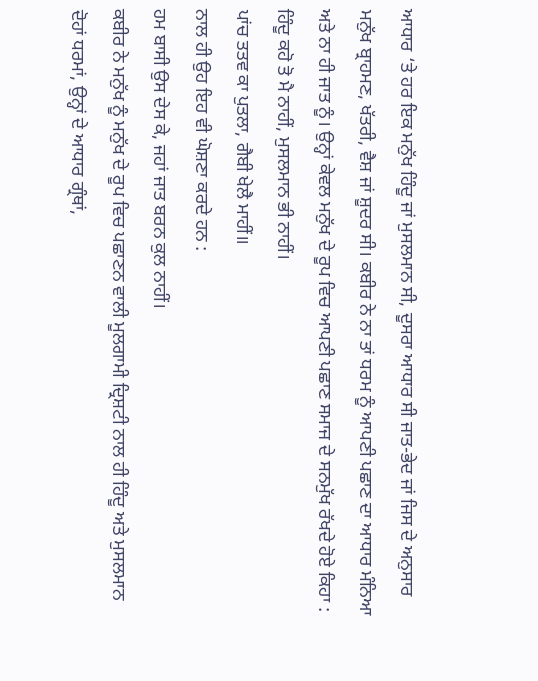ਆਧਾਰ ‘ਤੇ ਹਰ ਇਕ ਮਨੁੱਖ ਹਿੰਦੂ ਜਾਂ ਮੁਸਲਮਾਨ ਸੀ, ਦੂਸਰਾ ਆਧਾਰ ਸੀ ਜਾਤ-ਭੇਦ ਜਾਂ ਜਿਸ ਦੇ ਅਨੁਸਾਰ ਮਨੁੱਖ ਬ੍ਰਾਹਮਣ, ਖੱਤਰੀ, ਵੈਸ਼ ਜਾਂ ਸ਼ੂਦਰ ਸੀ। ਕਬੀਰ ਨੇ ਨਾ ਤਾਂ ਧਰਮ ਨੂੰ ਆਪਣੀ ਪਛਾਣ ਦਾ ਆਧਾਰ ਮੰਨਿਆ ਅਤੇ ਨਾ ਹੀ ਜਾਤ ਨੂੰ। ਉਨ੍ਹਾਂ ਕੇਵਲ ਮਨੁੱਖ ਦੇ ਰੂਪ ਵਿਚ ਆਪਣੀ ਪਛਾਣ ਸਮਾਜ ਦੇ ਸਨਮੁੱਖ ਰੱਖਦੇ ਹੋਏ ਕਿਹਾ :
ਹਿੰਦੂ ਕਹੋ ਤੋ ਮੈ ਨਾਹੀਂ, ਮੁਸਲਮਾਨ ਭੀ ਨਾਹੀਂ।
ਪਾਂਚ ਤਤਵ ਕਾ ਪੁਤਲਾ, ਗੈਬੀ ਖੇਲੈ ਮਾਹੀਂ॥
ਨਾਲ ਹੀ ਉਹ ਇਹ ਵੀ ਘੋਸ਼ਣਾ ਕਰਦੇ ਹਨ :
ਹਮ ਬਾਸੀ ਉਸ ਦੇਸ ਕੇ, ਜਹਾਂ ਜਾਤ ਬਰਨ ਕੁਲ ਨਾਹੀਂ।
ਕਬੀਰ ਨੇ ਮਨੁੱਖ ਨੂੰ ਮਨੁੱਖ ਦੇ ਰੂਪ ਵਿਚ ਪਛਾਣਨ ਵਾਲੀ ਮੂਲਗਾਮੀ ਦ੍ਰਿਸ਼ਟੀ ਨਾਲ ਹੀ ਹਿੰਦੂ ਅਤੇ ਮੁਸਲਮਾਨ ਦੋਹਾਂ ਧਰਮਾਂ, ਉਨ੍ਹਾਂ ਦੇ ਆਧਾਰ ਗ੍ਰੰਥਾਂ,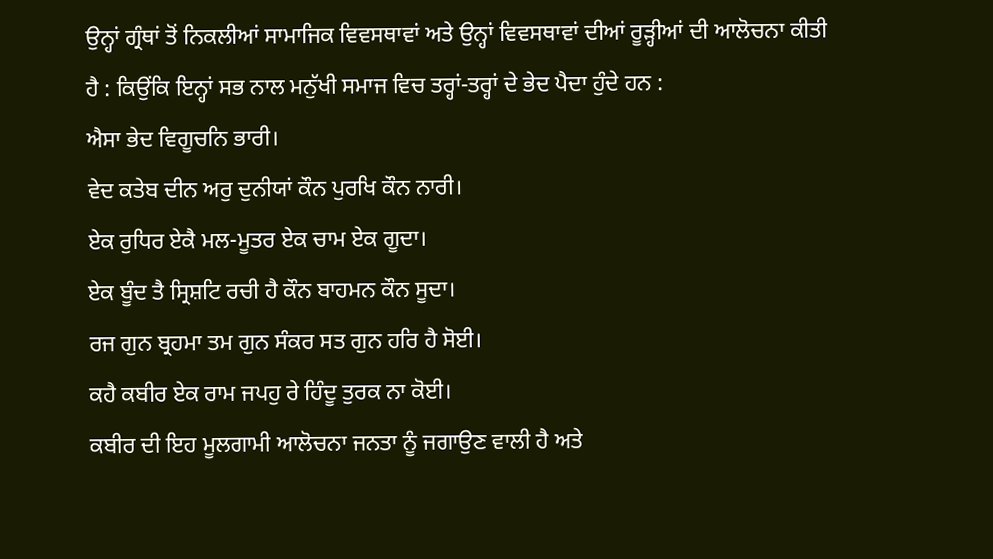ਉਨ੍ਹਾਂ ਗ੍ਰੰਥਾਂ ਤੋਂ ਨਿਕਲੀਆਂ ਸਾਮਾਜਿਕ ਵਿਵਸਥਾਵਾਂ ਅਤੇ ਉਨ੍ਹਾਂ ਵਿਵਸਥਾਵਾਂ ਦੀਆਂ ਰੂੜ੍ਹੀਆਂ ਦੀ ਆਲੋਚਨਾ ਕੀਤੀ ਹੈ : ਕਿਉਂਕਿ ਇਨ੍ਹਾਂ ਸਭ ਨਾਲ ਮਨੁੱਖੀ ਸਮਾਜ ਵਿਚ ਤਰ੍ਹਾਂ-ਤਰ੍ਹਾਂ ਦੇ ਭੇਦ ਪੈਦਾ ਹੁੰਦੇ ਹਨ :
ਐਸਾ ਭੇਦ ਵਿਗੂਚਨਿ ਭਾਰੀ।
ਵੇਦ ਕਤੇਬ ਦੀਨ ਅਰੁ ਦੁਨੀਯਾਂ ਕੌਨ ਪੁਰਖਿ ਕੌਨ ਨਾਰੀ।
ਏਕ ਰੁਧਿਰ ਏਕੈ ਮਲ-ਮੂਤਰ ਏਕ ਚਾਮ ਏਕ ਗੂਦਾ।
ਏਕ ਬੂੰਦ ਤੈ ਸ੍ਰਿਸ਼ਟਿ ਰਚੀ ਹੈ ਕੌਨ ਬਾਹਮਨ ਕੌਨ ਸੂਦਾ।
ਰਜ ਗੁਨ ਬ੍ਰਹਮਾ ਤਮ ਗੁਨ ਸੰਕਰ ਸਤ ਗੁਨ ਹਰਿ ਹੈ ਸੋਈ।
ਕਹੈ ਕਬੀਰ ਏਕ ਰਾਮ ਜਪਹੁ ਰੇ ਹਿੰਦੂ ਤੁਰਕ ਨਾ ਕੋਈ।
ਕਬੀਰ ਦੀ ਇਹ ਮੂਲਗਾਮੀ ਆਲੋਚਨਾ ਜਨਤਾ ਨੂੰ ਜਗਾਉਣ ਵਾਲੀ ਹੈ ਅਤੇ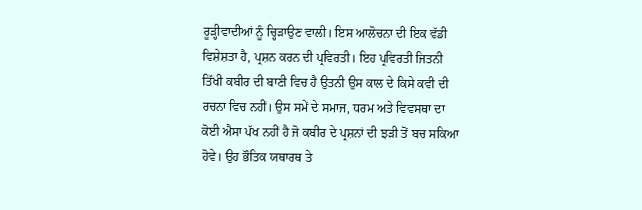ਰੂੜ੍ਹੀਵਾਦੀਆਂ ਨੂੰ ਚ੍ਹਿੜਾਉਣ ਵਾਲੀ। ਇਸ ਆਲੋਚਨਾ ਦੀ ਇਕ ਵੱਡੀ ਵਿਸ਼ੇਸ਼ਤਾ ਹੈ, ਪ੍ਰਸ਼ਨ ਕਰਨ ਦੀ ਪ੍ਰਵਿਰਤੀ। ਇਹ ਪ੍ਰਵਿਰਤੀ ਜਿਤਨੀ ਤਿੱਖੀ ਕਬੀਰ ਦੀ ਬਾਣੀ ਵਿਚ ਹੈ ਉਤਨੀ ਉਸ ਕਾਲ ਦੇ ਕਿਸੇ ਕਵੀ ਦੀ ਰਚਨਾ ਵਿਚ ਨਹੀਂ। ਉਸ ਸਮੇਂ ਦੇ ਸਮਾਜ, ਧਰਮ ਅਤੇ ਵਿਵਸਥਾ ਦਾ ਕੋਈ ਐਸਾ ਪੱਖ ਨਹੀਂ ਹੈ ਜੋ ਕਬੀਰ ਦੇ ਪ੍ਰਸ਼ਨਾਂ ਦੀ ਝੜੀ ਤੋਂ ਬਚ ਸਕਿਆ ਹੋਵੇ। ਉਹ ਭੌਤਿਕ ਯਥਾਰਥ ਤੇ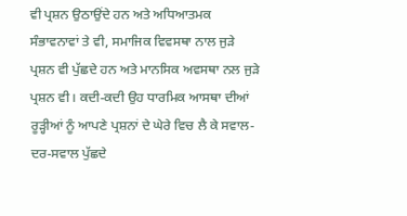ਵੀ ਪ੍ਰਸ਼ਨ ਉਠਾਉਂਦੇ ਹਨ ਅਤੇ ਅਧਿਆਤਮਕ ਸੰਭਾਵਨਾਵਾਂ ਤੇ ਵੀ, ਸਮਾਜਿਕ ਵਿਵਸਥਾ ਨਾਲ ਜੁੜੇ ਪ੍ਰਸ਼ਨ ਵੀ ਪੁੱਛਦੇ ਹਨ ਅਤੇ ਮਾਨਸਿਕ ਅਵਸਥਾ ਨਲ ਜੁੜੇ ਪ੍ਰਸ਼ਨ ਵੀ। ਕਦੀ-ਕਦੀ ਉਹ ਧਾਰਮਿਕ ਆਸਥਾ ਦੀਆਂ ਰੂੜ੍ਹੀਆਂ ਨੂੰ ਆਪਣੇ ਪ੍ਰਸ਼ਨਾਂ ਦੇ ਘੇਰੇ ਵਿਚ ਲੈ ਕੇ ਸਵਾਲ-ਦਰ-ਸਵਾਲ ਪੁੱਛਦੇ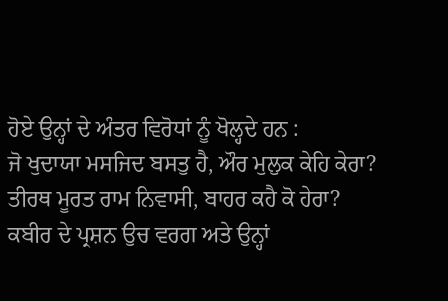ਹੋਏ ਉਨ੍ਹਾਂ ਦੇ ਅੰਤਰ ਵਿਰੋਧਾਂ ਨੂੰ ਖੋਲ੍ਹਦੇ ਹਨ :
ਜੋ ਖੁਦਾਯਾ ਮਸਜਿਦ ਬਸਤੁ ਹੈ, ਔਰ ਮੁਲੁਕ ਕੇਹਿ ਕੇਰਾ?
ਤੀਰਥ ਮੂਰਤ ਰਾਮ ਨਿਵਾਸੀ, ਬਾਹਰ ਕਹੈ ਕੋ ਹੇਰਾ?
ਕਬੀਰ ਦੇ ਪ੍ਰਸ਼ਨ ਉਚ ਵਰਗ ਅਤੇ ਉਨ੍ਹਾਂ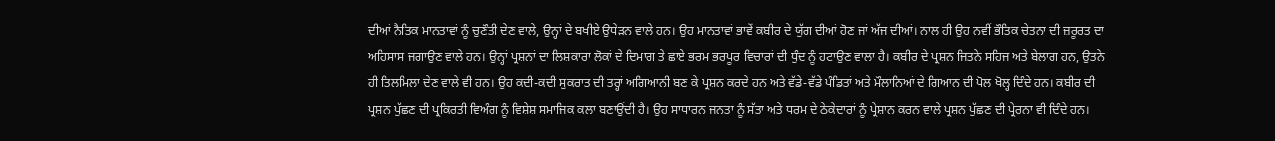ਦੀਆਂ ਨੈਤਿਕ ਮਾਨਤਾਵਾਂ ਨੂੰ ਚੁਣੌਤੀ ਦੇਣ ਵਾਲੇ, ਉਨ੍ਹਾਂ ਦੇ ਬਖੀਏ ਉਧੇੜਨ ਵਾਲੇ ਹਨ। ਉਹ ਮਾਨਤਾਵਾਂ ਭਾਵੇਂ ਕਬੀਰ ਦੇ ਯੁੱਗ ਦੀਆਂ ਹੋਣ ਜਾਂ ਅੱਜ ਦੀਆਂ। ਨਾਲ ਹੀ ਉਹ ਨਵੀਂ ਭੌਤਿਕ ਚੇਤਨਾ ਦੀ ਜ਼ਰੂਰਤ ਦਾ ਅਹਿਸਾਸ ਜਗਾਉਣ ਵਾਲੇ ਹਨ। ਉਨ੍ਹਾਂ ਪ੍ਰਸ਼ਨਾਂ ਦਾ ਲਿਸ਼ਕਾਰਾ ਲੋਕਾਂ ਦੇ ਦਿਮਾਗ ਤੇ ਛਾਏ ਭਰਮ ਭਰਪੂਰ ਵਿਚਾਰਾਂ ਦੀ ਧੁੰਦ ਨੂੰ ਹਟਾਉਣ ਵਾਲਾ ਹੈ। ਕਬੀਰ ਦੇ ਪ੍ਰਸ਼ਨ ਜਿਤਨੇ ਸਹਿਜ ਅਤੇ ਬੇਲਾਗ ਹਨ, ਉਤਨੇ ਹੀ ਤਿਲਮਿਲਾ ਦੇਣ ਵਾਲੇ ਵੀ ਹਨ। ਉਹ ਕਦੀ-ਕਦੀ ਸੁਕਰਾਤ ਦੀ ਤਰ੍ਹਾਂ ਅਗਿਆਨੀ ਬਣ ਕੇ ਪ੍ਰਸ਼ਨ ਕਰਦੇ ਹਨ ਅਤੇ ਵੱਡੇ-ਵੱਡੇ ਪੰਡਿਤਾਂ ਅਤੇ ਮੌਲਾਨਿਆਂ ਦੇ ਗਿਆਨ ਦੀ ਪੋਲ ਖੋਲ੍ਹ ਦਿੰਦੇ ਹਨ। ਕਬੀਰ ਦੀ ਪ੍ਰਸ਼ਨ ਪੁੱਛਣ ਦੀ ਪ੍ਰਕਿਰਤੀ ਵਿਅੰਗ ਨੂੰ ਵਿਸ਼ੇਸ਼ ਸਮਾਜਿਕ ਕਲਾ ਬਣਾਉਂਦੀ ਹੈ। ਉਹ ਸਾਧਾਰਨ ਜਨਤਾ ਨੂੰ ਸੱਤਾ ਅਤੇ ਧਰਮ ਦੇ ਠੇਕੇਦਾਰਾਂ ਨੂੰ ਪ੍ਰੇਸ਼ਾਨ ਕਰਨ ਵਾਲੇ ਪ੍ਰਸ਼ਨ ਪੁੱਛਣ ਦੀ ਪ੍ਰੇਰਨਾ ਵੀ ਦਿੰਦੇ ਹਨ।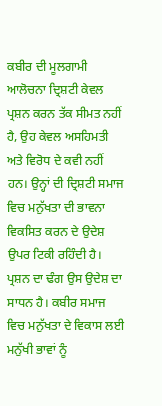ਕਬੀਰ ਦੀ ਮੂਲਗਾਮੀ ਆਲੋਚਨਾ ਦ੍ਰਿਸ਼ਟੀ ਕੇਵਲ ਪ੍ਰਸ਼ਨ ਕਰਨ ਤੱਕ ਸੀਮਤ ਨਹੀਂ ਹੈ, ਉਹ ਕੇਵਲ ਅਸਹਿਮਤੀ ਅਤੇ ਵਿਰੋਧ ਦੇ ਕਵੀ ਨਹੀਂ ਹਨ। ਉਨ੍ਹਾਂ ਦੀ ਦ੍ਰਿਸ਼ਟੀ ਸਮਾਜ ਵਿਚ ਮਨੁੱਖਤਾ ਦੀ ਭਾਵਨਾ ਵਿਕਸਿਤ ਕਰਨ ਦੇ ਉਦੇਸ਼ ਉਪਰ ਟਿਕੀ ਰਹਿੰਦੀ ਹੈ। ਪ੍ਰਸ਼ਨ ਦਾ ਢੰਗ ਉਸ ਉਦੇਸ਼ ਦਾ ਸਾਧਨ ਹੈ। ਕਬੀਰ ਸਮਾਜ ਵਿਚ ਮਨੁੱਖਤਾ ਦੇ ਵਿਕਾਸ ਲਈ ਮਨੁੱਖੀ ਭਾਵਾਂ ਨੂੰ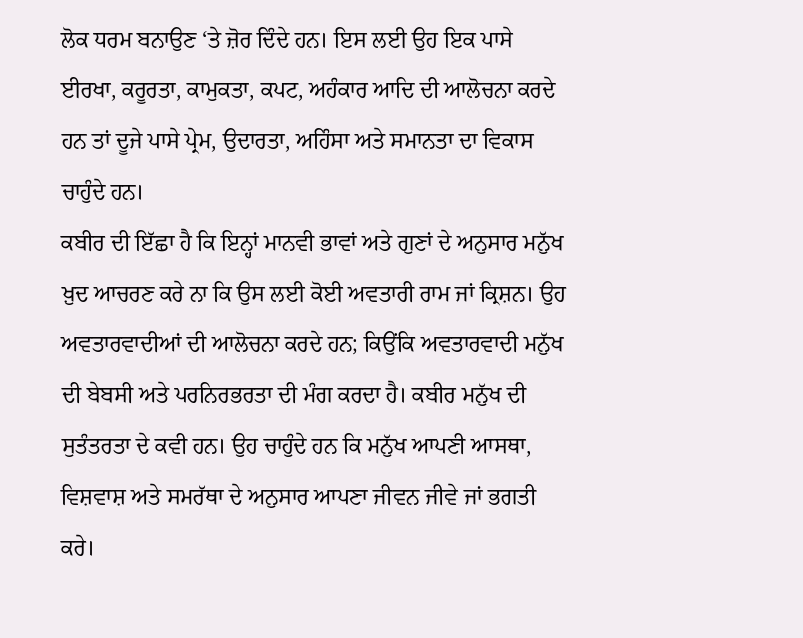ਲੋਕ ਧਰਮ ਬਨਾਉਣ ‘ਤੇ ਜ਼ੋਰ ਦਿੰਦੇ ਹਨ। ਇਸ ਲਈ ਉਹ ਇਕ ਪਾਸੇ ਈਰਖਾ, ਕਰੂਰਤਾ, ਕਾਮੁਕਤਾ, ਕਪਟ, ਅਹੰਕਾਰ ਆਦਿ ਦੀ ਆਲੋਚਨਾ ਕਰਦੇ ਹਨ ਤਾਂ ਦੂਜੇ ਪਾਸੇ ਪ੍ਰੇਮ, ਉਦਾਰਤਾ, ਅਹਿੰਸਾ ਅਤੇ ਸਮਾਨਤਾ ਦਾ ਵਿਕਾਸ ਚਾਹੁੰਦੇ ਹਨ।
ਕਬੀਰ ਦੀ ਇੱਛਾ ਹੈ ਕਿ ਇਨ੍ਹਾਂ ਮਾਨਵੀ ਭਾਵਾਂ ਅਤੇ ਗੁਣਾਂ ਦੇ ਅਨੁਸਾਰ ਮਨੁੱਖ ਖ਼ੁਦ ਆਚਰਣ ਕਰੇ ਨਾ ਕਿ ਉਸ ਲਈ ਕੋਈ ਅਵਤਾਰੀ ਰਾਮ ਜਾਂ ਕ੍ਰਿਸ਼ਨ। ਉਹ ਅਵਤਾਰਵਾਦੀਆਂ ਦੀ ਆਲੋਚਨਾ ਕਰਦੇ ਹਨ; ਕਿਉਂਕਿ ਅਵਤਾਰਵਾਦੀ ਮਨੁੱਖ ਦੀ ਬੇਬਸੀ ਅਤੇ ਪਰਨਿਰਭਰਤਾ ਦੀ ਮੰਗ ਕਰਦਾ ਹੈ। ਕਬੀਰ ਮਨੁੱਖ ਦੀ ਸੁਤੰਤਰਤਾ ਦੇ ਕਵੀ ਹਨ। ਉਹ ਚਾਹੁੰਦੇ ਹਨ ਕਿ ਮਨੁੱਖ ਆਪਣੀ ਆਸਥਾ, ਵਿਸ਼ਵਾਸ਼ ਅਤੇ ਸਮਰੱਥਾ ਦੇ ਅਨੁਸਾਰ ਆਪਣਾ ਜੀਵਨ ਜੀਵੇ ਜਾਂ ਭਗਤੀ ਕਰੇ।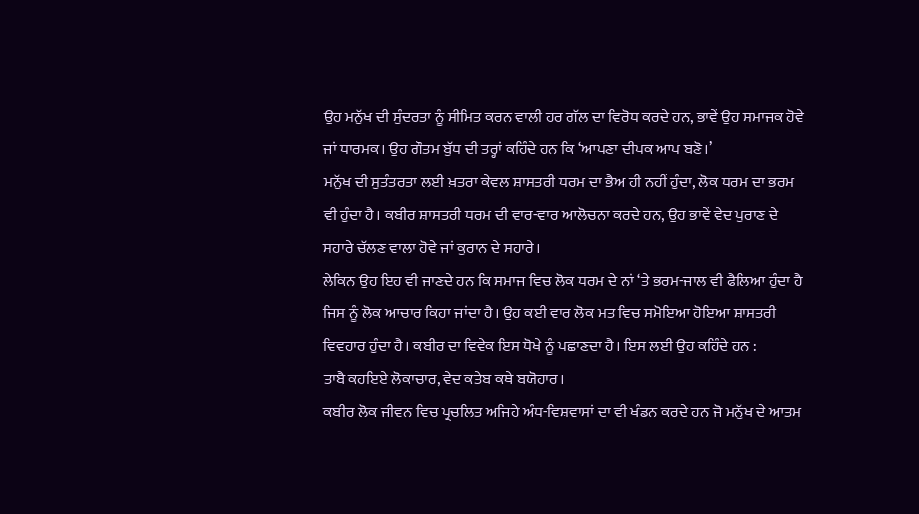ਉਹ ਮਨੁੱਖ ਦੀ ਸੁੰਦਰਤਾ ਨੂੰ ਸੀਮਿਤ ਕਰਨ ਵਾਲੀ ਹਰ ਗੱਲ ਦਾ ਵਿਰੋਧ ਕਰਦੇ ਹਨ, ਭਾਵੇਂ ਉਹ ਸਮਾਜਕ ਹੋਵੇ ਜਾਂ ਧਾਰਮਕ। ਉਹ ਗੌਤਮ ਬੁੱਧ ਦੀ ਤਰ੍ਹਾਂ ਕਹਿੰਦੇ ਹਨ ਕਿ ‘ਆਪਣਾ ਦੀਪਕ ਆਪ ਬਣੋ।’
ਮਨੁੱਖ ਦੀ ਸੁਤੰਤਰਤਾ ਲਈ ਖ਼ਤਰਾ ਕੇਵਲ ਸ਼ਾਸਤਰੀ ਧਰਮ ਦਾ ਭੈਅ ਹੀ ਨਹੀਂ ਹੁੰਦਾ, ਲੋਕ ਧਰਮ ਦਾ ਭਰਮ ਵੀ ਹੁੰਦਾ ਹੈ। ਕਬੀਰ ਸ਼ਾਸਤਰੀ ਧਰਮ ਦੀ ਵਾਰ-ਵਾਰ ਆਲੋਚਨਾ ਕਰਦੇ ਹਨ, ਉਹ ਭਾਵੇਂ ਵੇਦ ਪੁਰਾਣ ਦੇ ਸਹਾਰੇ ਚੱਲਣ ਵਾਲਾ ਹੋਵੇ ਜਾਂ ਕੁਰਾਨ ਦੇ ਸਹਾਰੇ।
ਲੇਕਿਨ ਉਹ ਇਹ ਵੀ ਜਾਣਦੇ ਹਨ ਕਿ ਸਮਾਜ ਵਿਚ ਲੋਕ ਧਰਮ ਦੇ ਨਾਂ ‘ਤੇ ਭਰਮ-ਜਾਲ ਵੀ ਫੈਲਿਆ ਹੁੰਦਾ ਹੈ ਜਿਸ ਨੂੰ ਲੋਕ ਆਚਾਰ ਕਿਹਾ ਜਾਂਦਾ ਹੈ। ਉਹ ਕਈ ਵਾਰ ਲੋਕ ਮਤ ਵਿਚ ਸਮੋਇਆ ਹੋਇਆ ਸ਼ਾਸਤਰੀ ਵਿਵਹਾਰ ਹੁੰਦਾ ਹੈ। ਕਬੀਰ ਦਾ ਵਿਵੇਕ ਇਸ ਧੋਖੇ ਨੂੰ ਪਛਾਣਦਾ ਹੈ। ਇਸ ਲਈ ਉਹ ਕਹਿੰਦੇ ਹਨ :
ਤਾਬੈ ਕਹਇਏ ਲੋਕਾਚਾਰ, ਵੇਦ ਕਤੇਬ ਕਥੇ ਬਯੋਹਾਰ।
ਕਬੀਰ ਲੋਕ ਜੀਵਨ ਵਿਚ ਪ੍ਰਚਲਿਤ ਅਜਿਹੇ ਅੰਧ-ਵਿਸ਼ਵਾਸਾਂ ਦਾ ਵੀ ਖੰਡਨ ਕਰਦੇ ਹਨ ਜੋ ਮਨੁੱਖ ਦੇ ਆਤਮ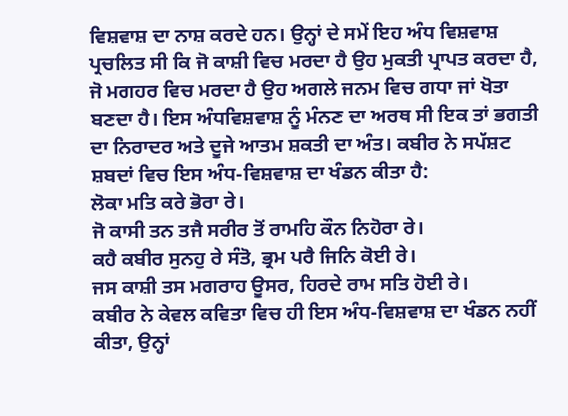ਵਿਸ਼ਵਾਸ਼ ਦਾ ਨਾਸ਼ ਕਰਦੇ ਹਨ। ਉਨ੍ਹਾਂ ਦੇ ਸਮੇਂ ਇਹ ਅੰਧ ਵਿਸ਼ਵਾਸ਼ ਪ੍ਰਚਲਿਤ ਸੀ ਕਿ ਜੋ ਕਾਸ਼ੀ ਵਿਚ ਮਰਦਾ ਹੈ ਉਹ ਮੁਕਤੀ ਪ੍ਰਾਪਤ ਕਰਦਾ ਹੈ, ਜੋ ਮਗਹਰ ਵਿਚ ਮਰਦਾ ਹੈ ਉਹ ਅਗਲੇ ਜਨਮ ਵਿਚ ਗਧਾ ਜਾਂ ਖੋਤਾ ਬਣਦਾ ਹੈ। ਇਸ ਅੰਧਵਿਸ਼ਵਾਸ਼ ਨੂੰ ਮੰਨਣ ਦਾ ਅਰਥ ਸੀ ਇਕ ਤਾਂ ਭਗਤੀ ਦਾ ਨਿਰਾਦਰ ਅਤੇ ਦੂਜੇ ਆਤਮ ਸ਼ਕਤੀ ਦਾ ਅੰਤ। ਕਬੀਰ ਨੇ ਸਪੱਸ਼ਟ ਸ਼ਬਦਾਂ ਵਿਚ ਇਸ ਅੰਧ-ਵਿਸ਼ਵਾਸ਼ ਦਾ ਖੰਡਨ ਕੀਤਾ ਹੈ:
ਲੋਕਾ ਮਤਿ ਕਰੇ ਭੋਰਾ ਰੇ।
ਜੋ ਕਾਸੀ ਤਨ ਤਜੈ ਸਰੀਰ ਤੋਂ ਰਾਮਹਿ ਕੌਨ ਨਿਹੋਰਾ ਰੇ।
ਕਹੈ ਕਬੀਰ ਸੁਨਹੁ ਰੇ ਸੰਤੋ, ਭ੍ਰਮ ਪਰੈ ਜਿਨਿ ਕੋਈ ਰੇ।
ਜਸ ਕਾਸ਼ੀ ਤਸ ਮਗਰਾਹ ਊਸਰ, ਹਿਰਦੇ ਰਾਮ ਸਤਿ ਹੋਈ ਰੇ।
ਕਬੀਰ ਨੇ ਕੇਵਲ ਕਵਿਤਾ ਵਿਚ ਹੀ ਇਸ ਅੰਧ-ਵਿਸ਼ਵਾਸ਼ ਦਾ ਖੰਡਨ ਨਹੀਂ ਕੀਤਾ, ਉਨ੍ਹਾਂ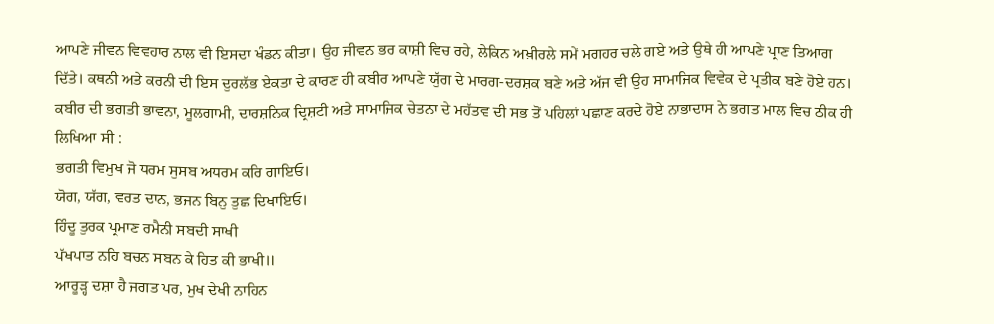ਆਪਣੇ ਜੀਵਨ ਵਿਵਹਾਰ ਨਾਲ ਵੀ ਇਸਦਾ ਖੰਡਨ ਕੀਤਾ। ਉਹ ਜੀਵਨ ਭਰ ਕਾਸ਼ੀ ਵਿਚ ਰਹੇ, ਲੇਕਿਨ ਅਖ਼ੀਰਲੇ ਸਮੇਂ ਮਗਹਰ ਚਲੇ ਗਏ ਅਤੇ ਉਥੇ ਹੀ ਆਪਣੇ ਪ੍ਰਾਣ ਤਿਆਗ ਦਿੱਤੇ। ਕਥਨੀ ਅਤੇ ਕਰਨੀ ਦੀ ਇਸ ਦੁਰਲੱਭ ਏਕਤਾ ਦੇ ਕਾਰਣ ਹੀ ਕਬੀਰ ਆਪਣੇ ਯੁੱਗ ਦੇ ਮਾਰਗ-ਦਰਸ਼ਕ ਬਣੇ ਅਤੇ ਅੱਜ ਵੀ ਉਹ ਸਾਮਾਜਿਕ ਵਿਵੇਕ ਦੇ ਪ੍ਰਤੀਕ ਬਣੇ ਹੋਏ ਹਨ।
ਕਬੀਰ ਦੀ ਭਗਤੀ ਭਾਵਨਾ, ਮੂਲਗਾਮੀ, ਦਾਰਸ਼ਨਿਕ ਦ੍ਰਿਸ਼ਟੀ ਅਤੇ ਸਾਮਾਜਿਕ ਚੇਤਨਾ ਦੇ ਮਹੱਤਵ ਦੀ ਸਭ ਤੋਂ ਪਹਿਲਾਂ ਪਛਾਣ ਕਰਦੇ ਹੋਏ ਨਾਭਾਦਾਸ ਨੇ ਭਗਤ ਮਾਲ ਵਿਚ ਠੀਕ ਹੀ ਲਿਖਿਆ ਸੀ :
ਭਗਤੀ ਵਿਮੁਖ ਜੋ ਧਰਮ ਸੁਸਬ ਅਧਰਮ ਕਰਿ ਗਾਇਓ।
ਯੋਗ, ਯੱਗ, ਵਰਤ ਦਾਨ, ਭਜਨ ਬਿਨੁ ਤੁਛ ਦਿਖਾਇਓ।
ਹਿੰਦੂ ਤੁਰਕ ਪ੍ਰਮਾਣ ਰਮੈਨੀ ਸਬਦੀ ਸਾਖੀ
ਪੱਖਪਾਤ ਨਹਿ ਬਚਨ ਸਬਨ ਕੇ ਹਿਤ ਕੀ ਭਾਖੀ॥
ਆਰੂੜ੍ਹ ਦਸ਼ਾ ਹੈ ਜਗਤ ਪਰ, ਮੁਖ ਦੇਖੀ ਨਾਹਿਨ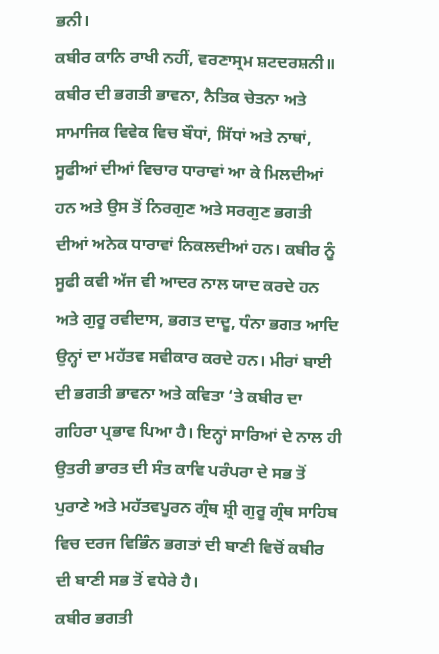ਭਨੀ।
ਕਬੀਰ ਕਾਨਿ ਰਾਖੀ ਨਹੀਂ, ਵਰਣਾਸ੍ਰਮ ਸ਼ਟਦਰਸ਼ਨੀ॥
ਕਬੀਰ ਦੀ ਭਗਤੀ ਭਾਵਨਾ, ਨੈਤਿਕ ਚੇਤਨਾ ਅਤੇ ਸਾਮਾਜਿਕ ਵਿਵੇਕ ਵਿਚ ਬੌਧਾਂ, ਸਿੱਧਾਂ ਅਤੇ ਨਾਥਾਂ, ਸੂਫੀਆਂ ਦੀਆਂ ਵਿਚਾਰ ਧਾਰਾਵਾਂ ਆ ਕੇ ਮਿਲਦੀਆਂ ਹਨ ਅਤੇ ਉਸ ਤੋਂ ਨਿਰਗੁਣ ਅਤੇ ਸਰਗੁਣ ਭਗਤੀ ਦੀਆਂ ਅਨੇਕ ਧਾਰਾਵਾਂ ਨਿਕਲਦੀਆਂ ਹਨ। ਕਬੀਰ ਨੂੰ ਸੂਫੀ ਕਵੀ ਅੱਜ ਵੀ ਆਦਰ ਨਾਲ ਯਾਦ ਕਰਦੇ ਹਨ ਅਤੇ ਗੁਰੂ ਰਵੀਦਾਸ, ਭਗਤ ਦਾਦੂ, ਧੰਨਾ ਭਗਤ ਆਦਿ ਉਨ੍ਹਾਂ ਦਾ ਮਹੱਤਵ ਸਵੀਕਾਰ ਕਰਦੇ ਹਨ। ਮੀਰਾਂ ਬਾਈ ਦੀ ਭਗਤੀ ਭਾਵਨਾ ਅਤੇ ਕਵਿਤਾ ‘ਤੇ ਕਬੀਰ ਦਾ ਗਹਿਰਾ ਪ੍ਰਭਾਵ ਪਿਆ ਹੈ। ਇਨ੍ਹਾਂ ਸਾਰਿਆਂ ਦੇ ਨਾਲ ਹੀ ਉਤਰੀ ਭਾਰਤ ਦੀ ਸੰਤ ਕਾਵਿ ਪਰੰਪਰਾ ਦੇ ਸਭ ਤੋਂ ਪੁਰਾਣੇ ਅਤੇ ਮਹੱਤਵਪੂਰਨ ਗ੍ਰੰਥ ਸ਼੍ਰੀ ਗੁਰੂ ਗ੍ਰੰਥ ਸਾਹਿਬ ਵਿਚ ਦਰਜ ਵਿਭਿੰਨ ਭਗਤਾਂ ਦੀ ਬਾਣੀ ਵਿਚੋਂ ਕਬੀਰ ਦੀ ਬਾਣੀ ਸਭ ਤੋਂ ਵਧੇਰੇ ਹੈ।
ਕਬੀਰ ਭਗਤੀ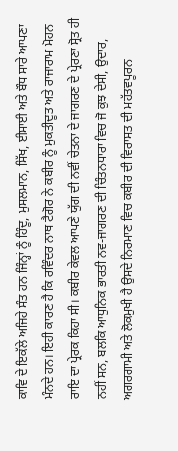ਕਾਵਿ ਦੇ ਇਕੱਲੇ ਅਜਿਹੇ ਸੰਤ ਹਨ ਜਿੰਨ੍ਹਾਂ ਨੂੰ ਹਿੰਦੂ, ਮੁਸਲਮਾਨ, ਸਿੱਖ, ਈਸਾਈ ਅਤੇ ਬੌਧ ਸਾਰੇ ਆਪਣਾ ਮੰਨਦੇ ਹਨ। ਇਹੀ ਕਾਰਣ ਹੈ ਕਿ ਰਵਿੰਦਰ ਨਾਥ ਟੈਗੋਰ ਨੇ ਕਬੀਰ ਨੂੰ ਮੁਕਤੀਦੂਤ ਅਤੇ ਰਾਜਾਰਾਮ ਮੋਹਨ ਰਾਇ ਦਾ ਪ੍ਰੇਰਕ ਕਿਹਾ ਸੀ। ਕਬੀਰ ਕੇਵਲ ਆਪਣੇ ਯੁੱਗ ਦੀ ਨਵੀਂ ਚੇਤਨਾ ਦੇ ਜਾਗਰਣ ਦੇ ਪ੍ਰੇਰਣਾ ਸ੍ਰੋਤ ਹੀ ਨਹੀਂ ਸਨ, ਬਲਕਿ ਆਧੁਨਿਕ ਭਾਰਤੀ ਨਵ-ਜਾਗਰਣ ਦੀ ਚਿੰਤਨਧਾਰਾ ਵਿਚ ਜੋ ਕੁਝ ਦੇਸੀ, ਉਦਾਰ, ਅਗਰਗਾਮੀ ਅਤੇ ਲੋਕਮੁਖੀ ਹੈ ਉਸਦੇ ਨਿਰਮਾਣ ਵਿਚ ਕਬੀਰ ਦੀ ਵਿਰਾਸਤ ਦੀ ਮਹੱਤਵਪੂਰਨ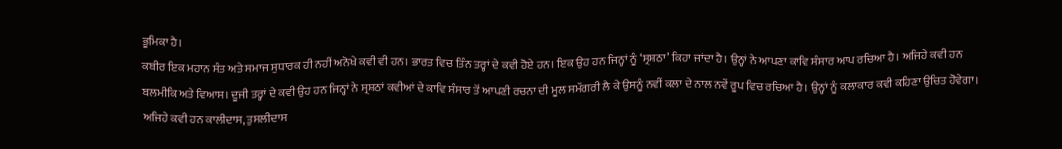ਭੂਮਿਕਾ ਹੈ।
ਕਬੀਰ ਇਕ ਮਹਾਨ ਸੰਤ ਅਤੇ ਸਮਾਜ ਸੁਧਾਰਕ ਹੀ ਨਹੀਂ ਅਨੋਖੇ ਕਵੀ ਵੀ ਹਨ। ਭਾਰਤ ਵਿਚ ਤਿੰਨ ਤਰ੍ਹਾਂ ਦੇ ਕਵੀ ਹੋਏ ਹਨ। ਇਕ ਉਹ ਹਨ ਜਿਨ੍ਹਾਂ ਨੂੰ ‘ਸ੍ਰਸ਼ਠਾ’ ਕਿਹਾ ਜਾਂਦਾ ਹੈ। ਉਨ੍ਹਾਂ ਨੇ ਆਪਣਾ ਕਾਵਿ ਸੰਸਾਰ ਆਪ ਰਚਿਆ ਹੈ। ਅਜਿਹੇ ਕਵੀ ਹਨ ਬਲਮੀਕਿ ਅਤੇ ਵਿਆਸ। ਦੂਜੀ ਤਰ੍ਹਾਂ ਦੇ ਕਵੀ ਉਹ ਹਨ ਜਿਨ੍ਹਾਂ ਨੇ ਸ੍ਰਸ਼ਠਾਂ ਕਵੀਆਂ ਦੇ ਕਾਵਿ ਸੰਸਾਰ ਤੋਂ ਆਪਣੀ ਰਚਨਾ ਦੀ ਮੂਲ ਸਮੱਗਰੀ ਲੈ ਕੇ ਉਸਨੂੰ ਨਵੀਂ ਕਲਾ ਦੇ ਨਾਲ ਨਵੇਂ ਰੂਪ ਵਿਚ ਰਚਿਆ ਹੈ। ਉਨ੍ਹਾਂ ਨੂੰ ਕਲਾਕਾਰ ਕਵੀ ਕਹਿਣਾ ਉਚਿਤ ਹੋਵੇਗਾ। ਅਜਿਹੇ ਕਵੀ ਹਨ ਕਾਲੀਦਾਸ, ਤੁਸਲੀਦਾਸ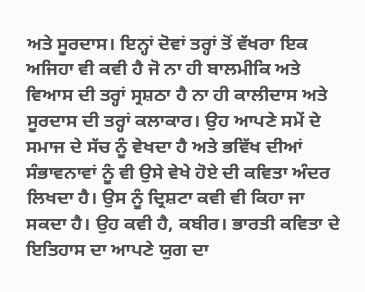ਅਤੇ ਸੂਰਦਾਸ। ਇਨ੍ਹਾਂ ਦੋਵਾਂ ਤਰ੍ਹਾਂ ਤੋਂ ਵੱਖਰਾ ਇਕ ਅਜਿਹਾ ਵੀ ਕਵੀ ਹੈ ਜੋ ਨਾ ਹੀ ਬਾਲਮੀਕਿ ਅਤੇ ਵਿਆਸ ਦੀ ਤਰ੍ਹਾਂ ਸ੍ਰਸ਼ਠਾ ਹੈ ਨਾ ਹੀ ਕਾਲੀਦਾਸ ਅਤੇ ਸੂਰਦਾਸ ਦੀ ਤਰ੍ਹਾਂ ਕਲਾਕਾਰ। ਉਹ ਆਪਣੇ ਸਮੇਂ ਦੇ ਸਮਾਜ ਦੇ ਸੱਚ ਨੂੰ ਵੇਖਦਾ ਹੈ ਅਤੇ ਭਵਿੱਖ ਦੀਆਂ ਸੰਭਾਵਨਾਵਾਂ ਨੂੰ ਵੀ ਉਸੇ ਵੇਖੇ ਹੋਏ ਦੀ ਕਵਿਤਾ ਅੰਦਰ ਲਿਖਦਾ ਹੈ। ਉਸ ਨੂੰ ਦ੍ਰਿਸ਼ਟਾ ਕਵੀ ਵੀ ਕਿਹਾ ਜਾ ਸਕਦਾ ਹੈ। ਉਹ ਕਵੀ ਹੈ, ਕਬੀਰ। ਭਾਰਤੀ ਕਵਿਤਾ ਦੇ ਇਤਿਹਾਸ ਦਾ ਆਪਣੇ ਯੁਗ ਦਾ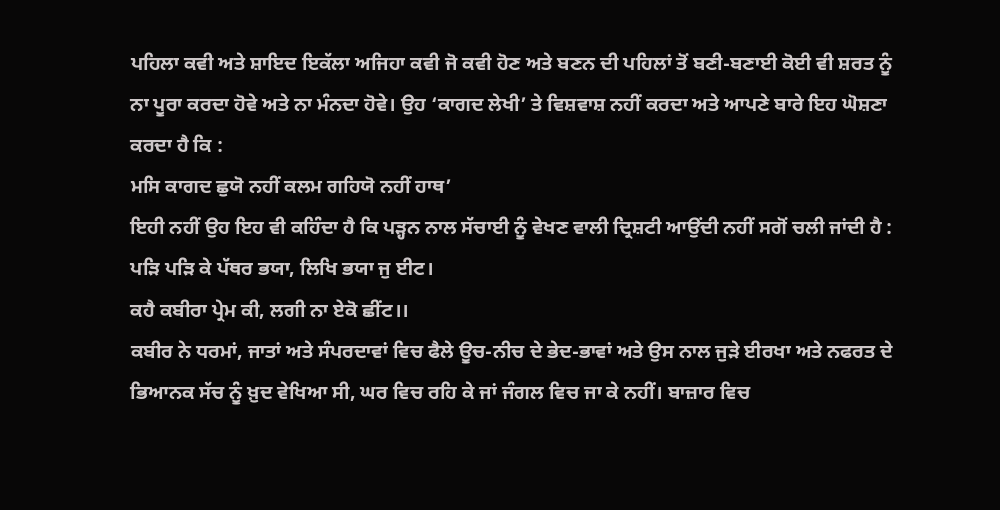ਪਹਿਲਾ ਕਵੀ ਅਤੇ ਸ਼ਾਇਦ ਇਕੱਲਾ ਅਜਿਹਾ ਕਵੀ ਜੋ ਕਵੀ ਹੋਣ ਅਤੇ ਬਣਨ ਦੀ ਪਹਿਲਾਂ ਤੋਂ ਬਣੀ-ਬਣਾਈ ਕੋਈ ਵੀ ਸ਼ਰਤ ਨੂੰ ਨਾ ਪੂਰਾ ਕਰਦਾ ਹੋਵੇ ਅਤੇ ਨਾ ਮੰਨਦਾ ਹੋਵੇ। ਉਹ ‘ਕਾਗਦ ਲੇਖੀ’ ਤੇ ਵਿਸ਼ਵਾਸ਼ ਨਹੀਂ ਕਰਦਾ ਅਤੇ ਆਪਣੇ ਬਾਰੇ ਇਹ ਘੋਸ਼ਣਾ ਕਰਦਾ ਹੈ ਕਿ :
ਮਸਿ ਕਾਗਦ ਛੁਯੋ ਨਹੀਂ ਕਲਮ ਗਹਿਯੋ ਨਹੀਂ ਹਾਥ’
ਇਹੀ ਨਹੀਂ ਉਹ ਇਹ ਵੀ ਕਹਿੰਦਾ ਹੈ ਕਿ ਪੜ੍ਹਨ ਨਾਲ ਸੱਚਾਈ ਨੂੰ ਵੇਖਣ ਵਾਲੀ ਦ੍ਰਿਸ਼ਟੀ ਆਉਂਦੀ ਨਹੀਂ ਸਗੋਂ ਚਲੀ ਜਾਂਦੀ ਹੈ :
ਪੜਿ ਪੜਿ ਕੇ ਪੱਥਰ ਭਯਾ, ਲਿਖਿ ਭਯਾ ਜੁ ਈਟ।
ਕਹੈ ਕਬੀਰਾ ਪ੍ਰੇਮ ਕੀ, ਲਗੀ ਨਾ ਏਕੋ ਛੀਂਟ।।
ਕਬੀਰ ਨੇ ਧਰਮਾਂ, ਜਾਤਾਂ ਅਤੇ ਸੰਪਰਦਾਵਾਂ ਵਿਚ ਫੈਲੇ ਊਚ-ਨੀਚ ਦੇ ਭੇਦ-ਭਾਵਾਂ ਅਤੇ ਉਸ ਨਾਲ ਜੁੜੇ ਈਰਖਾ ਅਤੇ ਨਫਰਤ ਦੇ ਭਿਆਨਕ ਸੱਚ ਨੂੰ ਖ਼ੁਦ ਵੇਖਿਆ ਸੀ, ਘਰ ਵਿਚ ਰਹਿ ਕੇ ਜਾਂ ਜੰਗਲ ਵਿਚ ਜਾ ਕੇ ਨਹੀਂ। ਬਾਜ਼ਾਰ ਵਿਚ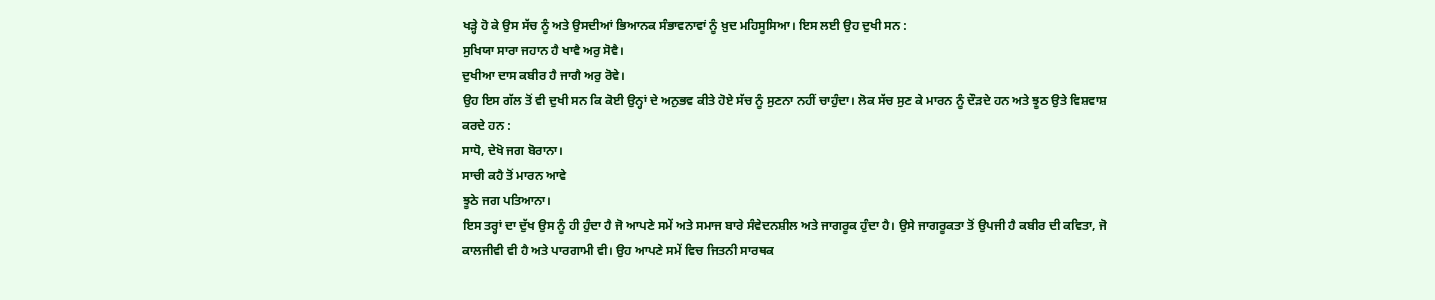ਖੜ੍ਹੇ ਹੋ ਕੇ ਉਸ ਸੱਚ ਨੂੰ ਅਤੇ ਉਸਦੀਆਂ ਭਿਆਨਕ ਸੰਭਾਵਨਾਵਾਂ ਨੂੰ ਖ਼ੁਦ ਮਹਿਸੂਸਿਆ। ਇਸ ਲਈ ਉਹ ਦੁਖੀ ਸਨ :
ਸੁਖਿਯਾ ਸਾਰਾ ਜਹਾਨ ਹੈ ਖਾਵੈ ਅਰੁ ਸੋਵੈ।
ਦੁਖੀਆ ਦਾਸ ਕਬੀਰ ਹੈ ਜਾਗੈ ਅਰੁ ਰੋਵੇ।
ਉਹ ਇਸ ਗੱਲ ਤੋਂ ਵੀ ਦੁਖੀ ਸਨ ਕਿ ਕੋਈ ਉਨ੍ਹਾਂ ਦੇ ਅਨੁਭਵ ਕੀਤੇ ਹੋਏ ਸੱਚ ਨੂੰ ਸੁਣਨਾ ਨਹੀਂ ਚਾਹੁੰਦਾ। ਲੋਕ ਸੱਚ ਸੁਣ ਕੇ ਮਾਰਨ ਨੂੰ ਦੌੜਦੇ ਹਨ ਅਤੇ ਝੂਠ ਉਤੇ ਵਿਸ਼ਵਾਸ਼ ਕਰਦੇ ਹਨ :
ਸਾਧੋ, ਦੇਖੋ ਜਗ ਬੋਰਾਨਾ।
ਸਾਚੀ ਕਹੈ ਤੋਂ ਮਾਰਨ ਆਵੇ
ਝੂਠੇ ਜਗ ਪਤਿਆਨਾ।
ਇਸ ਤਰ੍ਹਾਂ ਦਾ ਦੁੱਖ ਉਸ ਨੂੰ ਹੀ ਹੁੰਦਾ ਹੈ ਜੋ ਆਪਣੇ ਸਮੇਂ ਅਤੇ ਸਮਾਜ ਬਾਰੇ ਸੰਵੇਦਨਸ਼ੀਲ ਅਤੇ ਜਾਗਰੂਕ ਹੁੰਦਾ ਹੈ। ਉਸੇ ਜਾਗਰੂਕਤਾ ਤੋਂ ਉਪਜੀ ਹੈ ਕਬੀਰ ਦੀ ਕਵਿਤਾ, ਜੋ ਕਾਲਜੀਵੀ ਵੀ ਹੈ ਅਤੇ ਪਾਰਗਾਮੀ ਵੀ। ਉਹ ਆਪਣੇ ਸਮੇਂ ਵਿਚ ਜਿਤਨੀ ਸਾਰਥਕ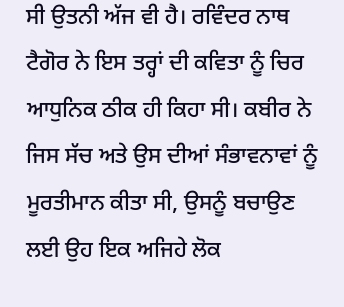ਸੀ ਉਤਨੀ ਅੱਜ ਵੀ ਹੈ। ਰਵਿੰਦਰ ਨਾਥ ਟੈਗੋਰ ਨੇ ਇਸ ਤਰ੍ਹਾਂ ਦੀ ਕਵਿਤਾ ਨੂੰ ਚਿਰ ਆਧੁਨਿਕ ਠੀਕ ਹੀ ਕਿਹਾ ਸੀ। ਕਬੀਰ ਨੇ ਜਿਸ ਸੱਚ ਅਤੇ ਉਸ ਦੀਆਂ ਸੰਭਾਵਨਾਵਾਂ ਨੂੰ ਮੂਰਤੀਮਾਨ ਕੀਤਾ ਸੀ, ਉਸਨੂੰ ਬਚਾਉਣ ਲਈ ਉਹ ਇਕ ਅਜਿਹੇ ਲੋਕ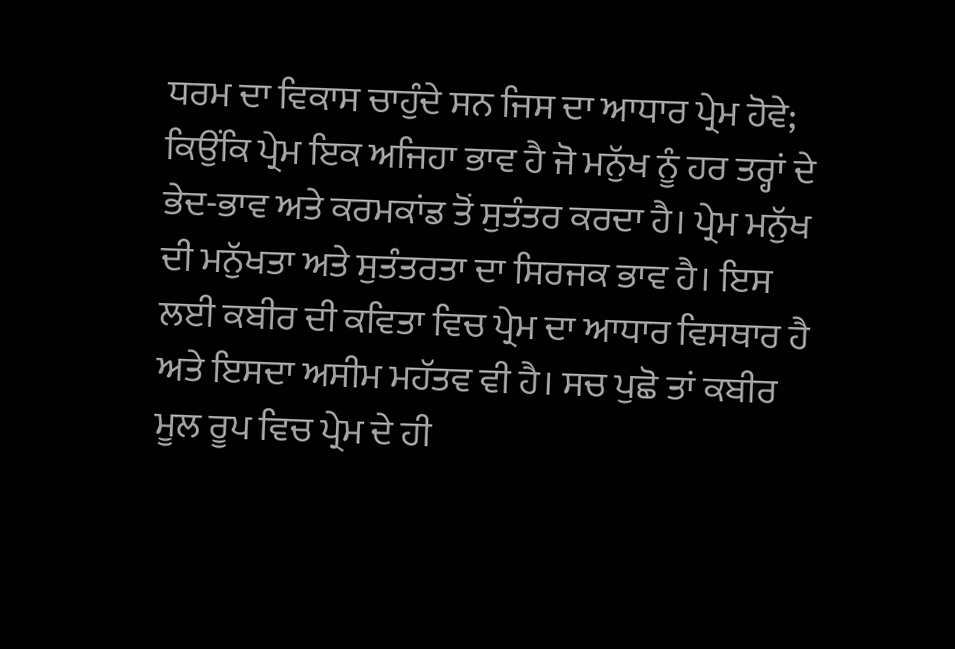ਧਰਮ ਦਾ ਵਿਕਾਸ ਚਾਹੁੰਦੇ ਸਨ ਜਿਸ ਦਾ ਆਧਾਰ ਪ੍ਰੇਮ ਹੋਵੇ; ਕਿਉਂਕਿ ਪ੍ਰੇਮ ਇਕ ਅਜਿਹਾ ਭਾਵ ਹੈ ਜੋ ਮਨੁੱਖ ਨੂੰ ਹਰ ਤਰ੍ਹਾਂ ਦੇ ਭੇਦ-ਭਾਵ ਅਤੇ ਕਰਮਕਾਂਡ ਤੋਂ ਸੁਤੰਤਰ ਕਰਦਾ ਹੈ। ਪ੍ਰੇਮ ਮਨੁੱਖ ਦੀ ਮਨੁੱਖਤਾ ਅਤੇ ਸੁਤੰਤਰਤਾ ਦਾ ਸਿਰਜਕ ਭਾਵ ਹੈ। ਇਸ ਲਈ ਕਬੀਰ ਦੀ ਕਵਿਤਾ ਵਿਚ ਪ੍ਰੇਮ ਦਾ ਆਧਾਰ ਵਿਸਥਾਰ ਹੈ ਅਤੇ ਇਸਦਾ ਅਸੀਮ ਮਹੱਤਵ ਵੀ ਹੈ। ਸਚ ਪੁਛੋ ਤਾਂ ਕਬੀਰ ਮੂਲ ਰੂਪ ਵਿਚ ਪ੍ਰੇਮ ਦੇ ਹੀ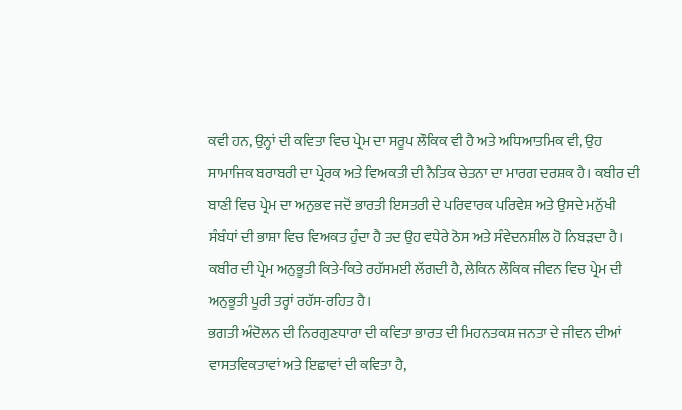ਕਵੀ ਹਨ, ਉਨ੍ਹਾਂ ਦੀ ਕਵਿਤਾ ਵਿਚ ਪ੍ਰੇਮ ਦਾ ਸਰੂਪ ਲੌਕਿਕ ਵੀ ਹੈ ਅਤੇ ਅਧਿਆਤਮਿਕ ਵੀ, ਉਹ ਸਾਮਾਜਿਕ ਬਰਾਬਰੀ ਦਾ ਪ੍ਰੇਰਕ ਅਤੇ ਵਿਅਕਤੀ ਦੀ ਨੈਤਿਕ ਚੇਤਨਾ ਦਾ ਮਾਰਗ ਦਰਸ਼ਕ ਹੈ। ਕਬੀਰ ਦੀ ਬਾਣੀ ਵਿਚ ਪ੍ਰੇਮ ਦਾ ਅਨੁਭਵ ਜਦੋਂ ਭਾਰਤੀ ਇਸਤਰੀ ਦੇ ਪਰਿਵਾਰਕ ਪਰਿਵੇਸ਼ ਅਤੇ ਉਸਦੇ ਮਨੁੱਖੀ ਸੰਬੰਧਾਂ ਦੀ ਭਾਸ਼ਾ ਵਿਚ ਵਿਅਕਤ ਹੁੰਦਾ ਹੈ ਤਦ ਉਹ ਵਧੇਰੇ ਠੋਸ ਅਤੇ ਸੰਵੇਦਨਸ਼ੀਲ ਹੋ ਨਿਬੜਦਾ ਹੈ। ਕਬੀਰ ਦੀ ਪ੍ਰੇਮ ਅਨੁਭੂਤੀ ਕਿਤੇ-ਕਿਤੇ ਰਹੱਸਮਈ ਲੱਗਦੀ ਹੈ, ਲੇਕਿਨ ਲੌਕਿਕ ਜੀਵਨ ਵਿਚ ਪ੍ਰੇਮ ਦੀ ਅਨੁਭੂਤੀ ਪੂਰੀ ਤਰ੍ਹਾਂ ਰਹੱਸ-ਰਹਿਤ ਹੈ।
ਭਗਤੀ ਅੰਦੋਲਨ ਦੀ ਨਿਰਗੁਣਧਾਰਾ ਦੀ ਕਵਿਤਾ ਭਾਰਤ ਦੀ ਮਿਹਨਤਕਸ਼ ਜਨਤਾ ਦੇ ਜੀਵਨ ਦੀਆਂ ਵਾਸਤਵਿਕਤਾਵਾਂ ਅਤੇ ਇਛਾਵਾਂ ਦੀ ਕਵਿਤਾ ਹੈ,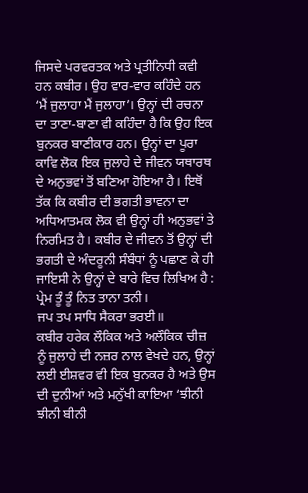ਜਿਸਦੇ ਪਰਵਰਤਕ ਅਤੇ ਪ੍ਰਤੀਨਿਧੀ ਕਵੀ ਹਨ ਕਬੀਰ। ਉਹ ਵਾਰ-ਵਾਰ ਕਹਿੰਦੇ ਹਨ ‘ਮੈਂ ਜੁਲਾਹਾ ਮੈਂ ਜੁਲਾਹਾ’। ਉਨ੍ਹਾਂ ਦੀ ਰਚਨਾ ਦਾ ਤਾਣਾ-ਬਾਣਾ ਵੀ ਕਹਿੰਦਾ ਹੈ ਕਿ ਉਹ ਇਕ ਬੁਨਕਰ ਬਾਣੀਕਾਰ ਹਨ। ਉਨ੍ਹਾਂ ਦਾ ਪੂਰਾ ਕਾਵਿ ਲੋਕ ਇਕ ਜੁਲਾਹੇ ਦੇ ਜੀਵਨ ਯਥਾਰਥ ਦੇ ਅਨੁਭਵਾਂ ਤੋਂ ਬਣਿਆ ਹੋਇਆ ਹੈ। ਇਥੋਂ ਤੱਕ ਕਿ ਕਬੀਰ ਦੀ ਭਗਤੀ ਭਾਵਨਾ ਦਾ ਅਧਿਆਤਮਕ ਲੋਕ ਵੀ ਉਨ੍ਹਾਂ ਹੀ ਅਨੁਭਵਾਂ ਤੇ ਨਿਰਮਿਤ ਹੈ। ਕਬੀਰ ਦੇ ਜੀਵਨ ਤੋਂ ਉਨ੍ਹਾਂ ਦੀ ਭਗਤੀ ਦੇ ਅੰਦਰੂਨੀ ਸੰਬੰਧਾਂ ਨੂੰ ਪਛਾਣ ਕੇ ਹੀ ਜਾਇਸੀ ਨੇ ਉਨ੍ਹਾਂ ਦੇ ਬਾਰੇ ਵਿਚ ਲਿਖਿਅ ਹੈ :
ਪ੍ਰੇਮ ਤੂੰ ਤੂੰ ਨਿਤ ਤਾਨਾ ਤਨੀ।
ਜਪ ਤਪ ਸਾਧਿ ਸੈਕਰਾ ਭਰਈ॥
ਕਬੀਰ ਹਰੇਕ ਲੌਕਿਕ ਅਤੇ ਅਲੌਕਿਕ ਚੀਜ਼ ਨੂੰ ਜੁਲਾਹੇ ਦੀ ਨਜ਼ਰ ਨਾਲ ਵੇਖਦੇ ਹਨ, ਉਨ੍ਹਾਂ ਲਈ ਈਸ਼ਵਰ ਵੀ ਇਕ ਬੁਨਕਰ ਹੈ ਅਤੇ ਉਸ ਦੀ ਦੁਨੀਆਂ ਅਤੇ ਮਨੁੱਖੀ ਕਾਇਆ ‘ਝੀਨੀ ਝੀਨੀ ਬੀਨੀ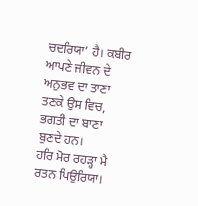ਚਦਰਿਯਾ’ ਹੈ। ਕਬੀਰ ਆਪਣੇ ਜੀਵਨ ਦੇ ਅਨੁਭਵ ਦਾ ਤਾਣਾ ਤਣਕੇ ਉਸ ਵਿਚ, ਭਗਤੀ ਦਾ ਬਾਣਾ ਬੁਣਦੇ ਹਨ।
ਹਰਿ ਮੋਰ ਰਹੜ੍ਹਾ ਮੈ ਰਤਨ ਪਿਉਰਿਯਾ।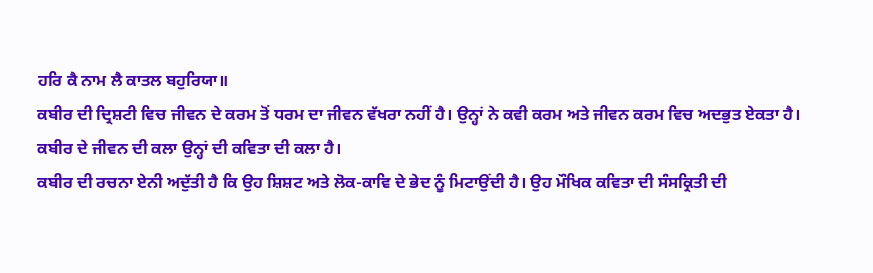ਹਰਿ ਕੈ ਨਾਮ ਲੈ ਕਾਤਲ ਬਹੁਰਿਯਾ॥
ਕਬੀਰ ਦੀ ਦ੍ਰਿਸ਼ਟੀ ਵਿਚ ਜੀਵਨ ਦੇ ਕਰਮ ਤੋਂ ਧਰਮ ਦਾ ਜੀਵਨ ਵੱਖਰਾ ਨਹੀਂ ਹੈ। ਉਨ੍ਹਾਂ ਨੇ ਕਵੀ ਕਰਮ ਅਤੇ ਜੀਵਨ ਕਰਮ ਵਿਚ ਅਦਭੁਤ ਏਕਤਾ ਹੈ। ਕਬੀਰ ਦੇ ਜੀਵਨ ਦੀ ਕਲਾ ਉਨ੍ਹਾਂ ਦੀ ਕਵਿਤਾ ਦੀ ਕਲਾ ਹੈ।
ਕਬੀਰ ਦੀ ਰਚਨਾ ਏਨੀ ਅਦੁੱਤੀ ਹੈ ਕਿ ਉਹ ਸ਼ਿਸ਼ਟ ਅਤੇ ਲੋਕ-ਕਾਵਿ ਦੇ ਭੇਦ ਨੂੰ ਮਿਟਾਉਂਦੀ ਹੈ। ਉਹ ਮੌਖਿਕ ਕਵਿਤਾ ਦੀ ਸੰਸਕ੍ਰਿਤੀ ਦੀ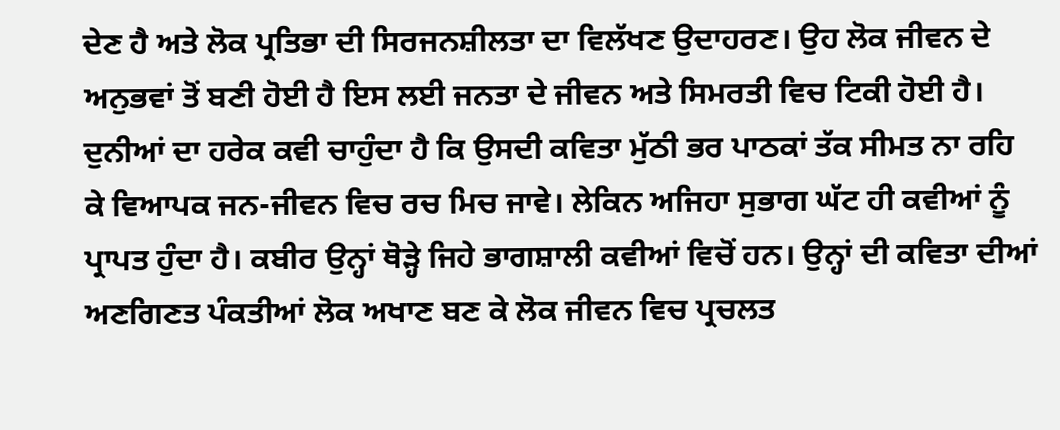ਦੇਣ ਹੈ ਅਤੇ ਲੋਕ ਪ੍ਰਤਿਭਾ ਦੀ ਸਿਰਜਨਸ਼ੀਲਤਾ ਦਾ ਵਿਲੱਖਣ ਉਦਾਹਰਣ। ਉਹ ਲੋਕ ਜੀਵਨ ਦੇ ਅਨੁਭਵਾਂ ਤੋਂ ਬਣੀ ਹੋਈ ਹੈ ਇਸ ਲਈ ਜਨਤਾ ਦੇ ਜੀਵਨ ਅਤੇ ਸਿਮਰਤੀ ਵਿਚ ਟਿਕੀ ਹੋਈ ਹੈ। ਦੁਨੀਆਂ ਦਾ ਹਰੇਕ ਕਵੀ ਚਾਹੁੰਦਾ ਹੈ ਕਿ ਉਸਦੀ ਕਵਿਤਾ ਮੁੱਠੀ ਭਰ ਪਾਠਕਾਂ ਤੱਕ ਸੀਮਤ ਨਾ ਰਹਿ ਕੇ ਵਿਆਪਕ ਜਨ-ਜੀਵਨ ਵਿਚ ਰਚ ਮਿਚ ਜਾਵੇ। ਲੇਕਿਨ ਅਜਿਹਾ ਸੁਭਾਗ ਘੱਟ ਹੀ ਕਵੀਆਂ ਨੂੰ ਪ੍ਰਾਪਤ ਹੁੰਦਾ ਹੈ। ਕਬੀਰ ਉਨ੍ਹਾਂ ਥੋੜ੍ਹੇ ਜਿਹੇ ਭਾਗਸ਼ਾਲੀ ਕਵੀਆਂ ਵਿਚੋਂ ਹਨ। ਉਨ੍ਹਾਂ ਦੀ ਕਵਿਤਾ ਦੀਆਂ ਅਣਗਿਣਤ ਪੰਕਤੀਆਂ ਲੋਕ ਅਖਾਣ ਬਣ ਕੇ ਲੋਕ ਜੀਵਨ ਵਿਚ ਪ੍ਰਚਲਤ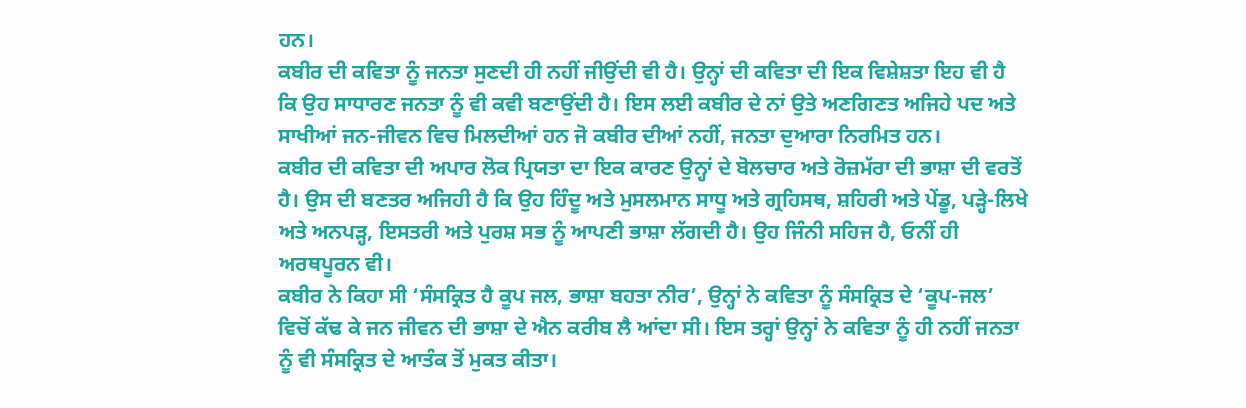ਹਨ।
ਕਬੀਰ ਦੀ ਕਵਿਤਾ ਨੂੰ ਜਨਤਾ ਸੁਣਦੀ ਹੀ ਨਹੀਂ ਜੀਉਂਦੀ ਵੀ ਹੈ। ਉਨ੍ਹਾਂ ਦੀ ਕਵਿਤਾ ਦੀ ਇਕ ਵਿਸ਼ੇਸ਼ਤਾ ਇਹ ਵੀ ਹੈ ਕਿ ਉਹ ਸਾਧਾਰਣ ਜਨਤਾ ਨੂੰ ਵੀ ਕਵੀ ਬਣਾਉਂਦੀ ਹੈ। ਇਸ ਲਈ ਕਬੀਰ ਦੇ ਨਾਂ ਉਤੇ ਅਣਗਿਣਤ ਅਜਿਹੇ ਪਦ ਅਤੇ ਸਾਖੀਆਂ ਜਨ-ਜੀਵਨ ਵਿਚ ਮਿਲਦੀਆਂ ਹਨ ਜੋ ਕਬੀਰ ਦੀਆਂ ਨਹੀਂ, ਜਨਤਾ ਦੁਆਰਾ ਨਿਰਮਿਤ ਹਨ।
ਕਬੀਰ ਦੀ ਕਵਿਤਾ ਦੀ ਅਪਾਰ ਲੋਕ ਪ੍ਰਿਯਤਾ ਦਾ ਇਕ ਕਾਰਣ ਉਨ੍ਹਾਂ ਦੇ ਬੋਲਚਾਰ ਅਤੇ ਰੋਜ਼ਮੱਰਾ ਦੀ ਭਾਸ਼ਾ ਦੀ ਵਰਤੋਂ ਹੈ। ਉਸ ਦੀ ਬਣਤਰ ਅਜਿਹੀ ਹੈ ਕਿ ਉਹ ਹਿੰਦੂ ਅਤੇ ਮੁਸਲਮਾਨ ਸਾਧੂ ਅਤੇ ਗ੍ਰਹਿਸਥ, ਸ਼ਹਿਰੀ ਅਤੇ ਪੇਂਡੂ, ਪੜ੍ਹੇ-ਲਿਖੇ ਅਤੇ ਅਨਪੜ੍ਹ, ਇਸਤਰੀ ਅਤੇ ਪੁਰਸ਼ ਸਭ ਨੂੰ ਆਪਣੀ ਭਾਸ਼ਾ ਲੱਗਦੀ ਹੈ। ਉਹ ਜਿੰਨੀ ਸਹਿਜ ਹੈ, ਓਨੀਂ ਹੀ ਅਰਥਪੂਰਨ ਵੀ।
ਕਬੀਰ ਨੇ ਕਿਹਾ ਸੀ ‘ਸੰਸਕ੍ਰਿਤ ਹੈ ਕੂਪ ਜਲ, ਭਾਸ਼ਾ ਬਹਤਾ ਨੀਰ’, ਉਨ੍ਹਾਂ ਨੇ ਕਵਿਤਾ ਨੂੰ ਸੰਸਕ੍ਰਿਤ ਦੇ ‘ਕੂਪ-ਜਲ’ ਵਿਚੋਂ ਕੱਢ ਕੇ ਜਨ ਜੀਵਨ ਦੀ ਭਾਸ਼ਾ ਦੇ ਐਨ ਕਰੀਬ ਲੈ ਆਂਦਾ ਸੀ। ਇਸ ਤਰ੍ਹਾਂ ਉਨ੍ਹਾਂ ਨੇ ਕਵਿਤਾ ਨੂੰ ਹੀ ਨਹੀਂ ਜਨਤਾ ਨੂੰ ਵੀ ਸੰਸਕ੍ਰਿਤ ਦੇ ਆਤੰਕ ਤੋਂ ਮੁਕਤ ਕੀਤਾ।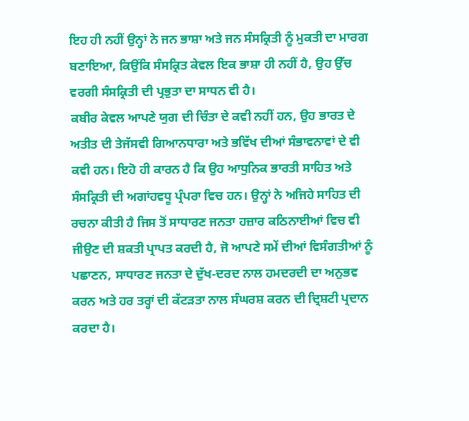ਇਹ ਹੀ ਨਹੀਂ ਉਨ੍ਹਾਂ ਨੇ ਜਨ ਭਾਸ਼ਾ ਅਤੇ ਜਨ ਸੰਸਕ੍ਰਿਤੀ ਨੂੰ ਮੁਕਤੀ ਦਾ ਮਾਰਗ ਬਣਾਇਆ, ਕਿਉਂਕਿ ਸੰਸਕ੍ਰਿਤ ਕੇਵਲ ਇਕ ਭਾਸ਼ਾ ਹੀ ਨਹੀਂ ਹੈ, ਉਹ ਉੱਚ ਵਰਗੀ ਸੰਸਕ੍ਰਿਤੀ ਦੀ ਪ੍ਰਭੁਤਾ ਦਾ ਸਾਧਨ ਵੀ ਹੈ।
ਕਬੀਰ ਕੇਵਲ ਆਪਣੇ ਯੁਗ ਦੀ ਚਿੰਤਾ ਦੇ ਕਵੀ ਨਹੀਂ ਹਨ, ਉਹ ਭਾਰਤ ਦੇ ਅਤੀਤ ਦੀ ਤੇਜੱਸਵੀ ਗਿਆਨਧਾਰਾ ਅਤੇ ਭਵਿੱਖ ਦੀਆਂ ਸੰਭਾਵਨਾਵਾਂ ਦੇ ਵੀ ਕਵੀ ਹਨ। ਇਹੋ ਹੀ ਕਾਰਨ ਹੈ ਕਿ ਉਹ ਆਧੁਨਿਕ ਭਾਰਤੀ ਸਾਹਿਤ ਅਤੇ ਸੰਸਕ੍ਰਿਤੀ ਦੀ ਅਗਾਂਹਵਧੂ ਪ੍ਰੰਪਰਾ ਵਿਚ ਹਨ। ਉਨ੍ਹਾਂ ਨੇ ਅਜਿਹੇ ਸਾਹਿਤ ਦੀ ਰਚਨਾ ਕੀਤੀ ਹੈ ਜਿਸ ਤੋਂ ਸਾਧਾਰਣ ਜਨਤਾ ਹਜ਼ਾਰ ਕਠਿਨਾਈਆਂ ਵਿਚ ਵੀ ਜੀਉਣ ਦੀ ਸ਼ਕਤੀ ਪ੍ਰਾਪਤ ਕਰਦੀ ਹੈ, ਜੋ ਆਪਣੇ ਸਮੇਂ ਦੀਆਂ ਵਿਸੰਗਤੀਆਂ ਨੂੰ ਪਛਾਣਨ, ਸਾਧਾਰਣ ਜਨਤਾ ਦੇ ਦੁੱਖ-ਦਰਦ ਨਾਲ ਹਮਦਰਦੀ ਦਾ ਅਨੁਭਵ ਕਰਨ ਅਤੇ ਹਰ ਤਰ੍ਹਾਂ ਦੀ ਕੱਟੜਤਾ ਨਾਲ ਸੰਘਰਸ਼ ਕਰਨ ਦੀ ਦ੍ਰਿਸ਼ਟੀ ਪ੍ਰਦਾਨ ਕਰਦਾ ਹੈ।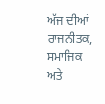ਅੱਜ ਦੀਆਂ ਰਾਜਨੀਤਕ, ਸਮਾਜਿਕ ਅਤੇ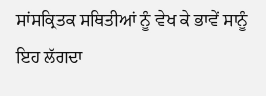ਸਾਂਸਕ੍ਰਿਤਕ ਸਥਿਤੀਆਂ ਨੂੰ ਵੇਖ ਕੇ ਭਾਵੇਂ ਸਾਨੂੰ ਇਹ ਲੱਗਦਾ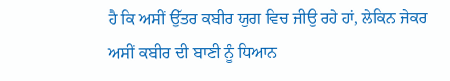ਹੈ ਕਿ ਅਸੀਂ ਉੱਤਰ ਕਬੀਰ ਯੁਗ ਵਿਚ ਜੀਉ ਰਹੇ ਹਾਂ, ਲੇਕਿਨ ਜੇਕਰ ਅਸੀਂ ਕਬੀਰ ਦੀ ਬਾਣੀ ਨੂੰ ਧਿਆਨ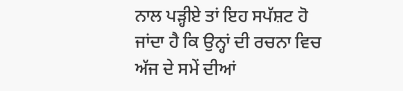ਨਾਲ ਪੜ੍ਹੀਏ ਤਾਂ ਇਹ ਸਪੱਸ਼ਟ ਹੋ ਜਾਂਦਾ ਹੈ ਕਿ ਉਨ੍ਹਾਂ ਦੀ ਰਚਨਾ ਵਿਚ ਅੱਜ ਦੇ ਸਮੇਂ ਦੀਆਂ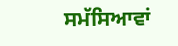ਸਮੱਸਿਆਵਾਂ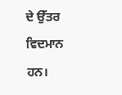ਦੇ ਉੱਤਰ ਵਿਦਮਾਨ ਹਨ।